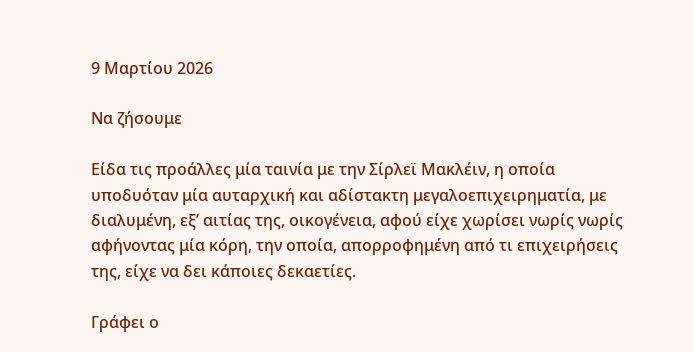9 Μαρτίου 2026

Να ζήσουμε

Είδα τις προάλλες μία ταινία με την Σίρλεϊ Μακλέιν, η οποία υποδυόταν μία αυταρχική και αδίστακτη μεγαλοεπιχειρηματία, με διαλυμένη, εξ’ αιτίας της, οικογένεια, αφού είχε χωρίσει νωρίς νωρίς αφήνοντας μία κόρη, την οποία, απορροφημένη από τι επιχειρήσεις της, είχε να δει κάποιες δεκαετίες.

Γράφει ο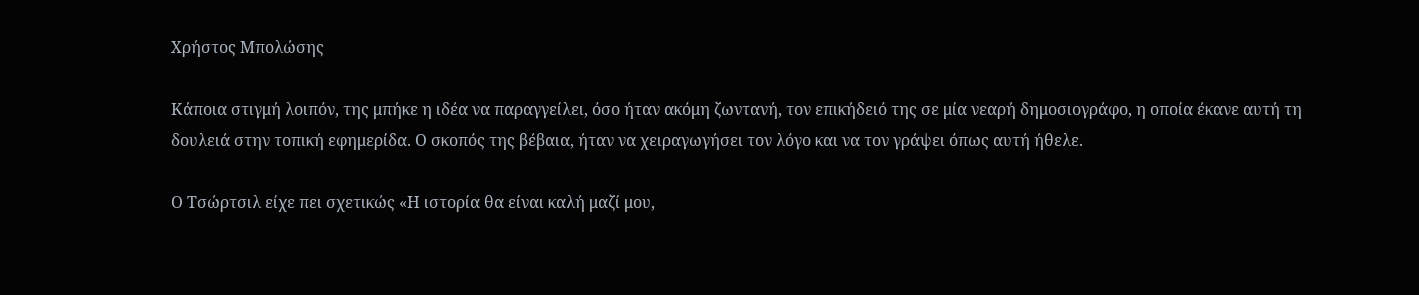Χρήστος Μπολώσης

Κάποια στιγμή λοιπόν, της μπήκε η ιδέα να παραγγείλει, όσο ήταν ακόμη ζωντανή, τον επικήδειό της σε μία νεαρή δημοσιογράφο, η οποία έκανε αυτή τη δουλειά στην τοπική εφημερίδα. Ο σκοπός της βέβαια, ήταν να χειραγωγήσει τον λόγο και να τον γράψει όπως αυτή ήθελε.

Ο Τσώρτσιλ είχε πει σχετικώς «Η ιστορία θα είναι καλή μαζί μου,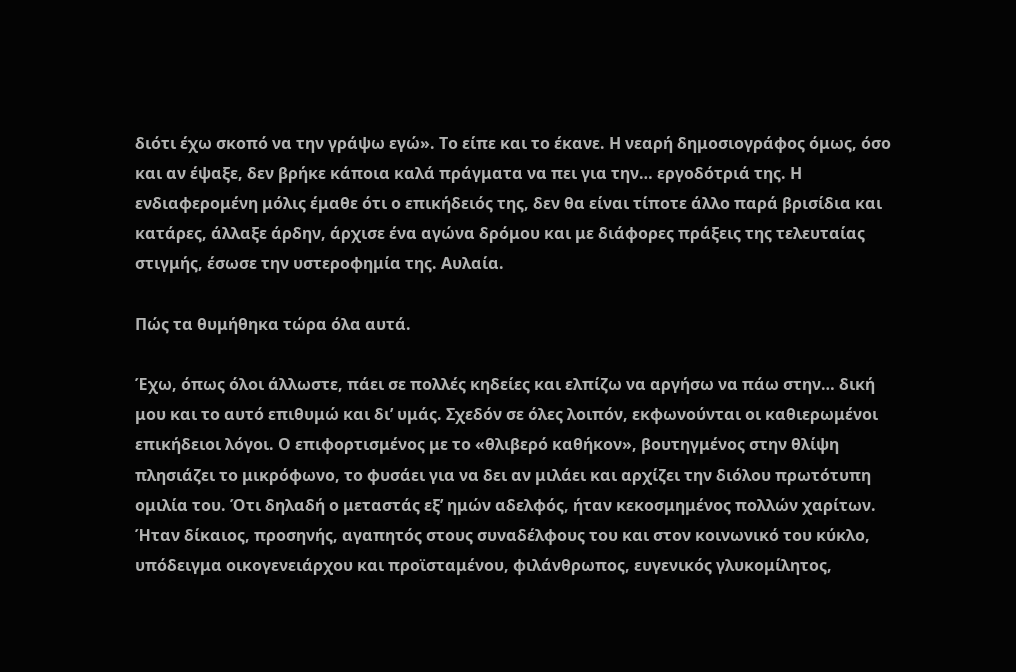διότι έχω σκοπό να την γράψω εγώ». Το είπε και το έκανε. Η νεαρή δημοσιογράφος όμως, όσο και αν έψαξε, δεν βρήκε κάποια καλά πράγματα να πει για την… εργοδότριά της. Η ενδιαφερομένη μόλις έμαθε ότι ο επικήδειός της, δεν θα είναι τίποτε άλλο παρά βρισίδια και κατάρες, άλλαξε άρδην, άρχισε ένα αγώνα δρόμου και με διάφορες πράξεις της τελευταίας στιγμής, έσωσε την υστεροφημία της. Αυλαία.

Πώς τα θυμήθηκα τώρα όλα αυτά.

Έχω, όπως όλοι άλλωστε, πάει σε πολλές κηδείες και ελπίζω να αργήσω να πάω στην… δική μου και το αυτό επιθυμώ και δι’ υμάς. Σχεδόν σε όλες λοιπόν, εκφωνούνται οι καθιερωμένοι επικήδειοι λόγοι. Ο επιφορτισμένος με το «θλιβερό καθήκον», βουτηγμένος στην θλίψη πλησιάζει το μικρόφωνο, το φυσάει για να δει αν μιλάει και αρχίζει την διόλου πρωτότυπη ομιλία του. Ότι δηλαδή ο μεταστάς εξ’ ημών αδελφός, ήταν κεκοσμημένος πολλών χαρίτων. Ήταν δίκαιος, προσηνής, αγαπητός στους συναδέλφους του και στον κοινωνικό του κύκλο, υπόδειγμα οικογενειάρχου και προϊσταμένου, φιλάνθρωπος, ευγενικός γλυκομίλητος,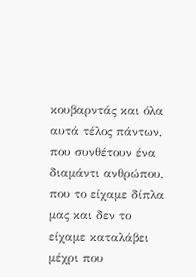κουβαρντάς και όλα αυτά τέλος πάντων, που συνθέτουν ένα διαμάντι ανθρώπου, που το είχαμε δίπλα μας και δεν το είχαμε καταλάβει μέχρι που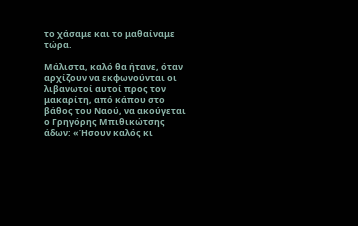το χάσαμε και το μαθαίναμε τώρα.

Μάλιστα, καλό θα ήτανε, όταν αρχίζουν να εκφωνούνται οι λιβανωτοί αυτοί προς τον μακαρίτη, από κάπου στο βάθος του Ναού, να ακούγεται ο Γρηγόρης Μπιθικώτσης άδων: «Ήσουν καλός κι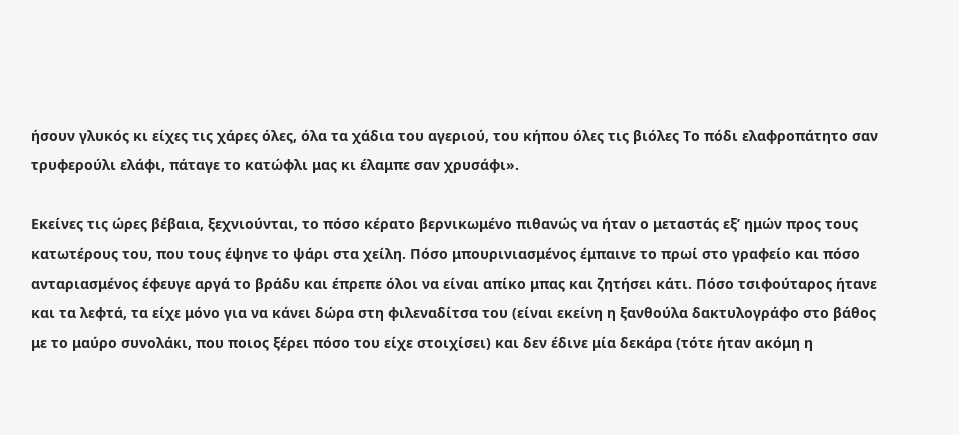ήσουν γλυκός κι είχες τις χάρες όλες, όλα τα χάδια του αγεριού, του κήπου όλες τις βιόλες Το πόδι ελαφροπάτητο σαν τρυφερούλι ελάφι, πάταγε το κατώφλι μας κι έλαμπε σαν χρυσάφι».

Εκείνες τις ώρες βέβαια, ξεχνιούνται, το πόσο κέρατο βερνικωμένο πιθανώς να ήταν ο μεταστάς εξ’ ημών προς τους κατωτέρους του, που τους έψηνε το ψάρι στα χείλη. Πόσο μπουρινιασμένος έμπαινε το πρωί στο γραφείο και πόσο ανταριασμένος έφευγε αργά το βράδυ και έπρεπε όλοι να είναι απίκο μπας και ζητήσει κάτι. Πόσο τσιφούταρος ήτανε και τα λεφτά, τα είχε μόνο για να κάνει δώρα στη φιλεναδίτσα του (είναι εκείνη η ξανθούλα δακτυλογράφο στο βάθος με το μαύρο συνολάκι, που ποιος ξέρει πόσο του είχε στοιχίσει) και δεν έδινε μία δεκάρα (τότε ήταν ακόμη η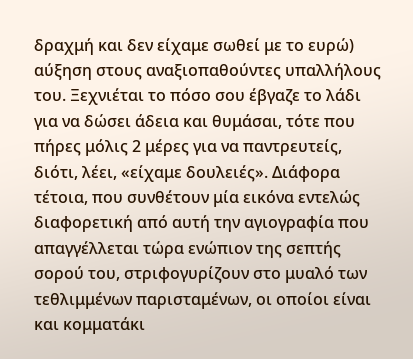δραχμή και δεν είχαμε σωθεί με το ευρώ) αύξηση στους αναξιοπαθούντες υπαλλήλους του. Ξεχνιέται το πόσο σου έβγαζε το λάδι για να δώσει άδεια και θυμάσαι, τότε που πήρες μόλις 2 μέρες για να παντρευτείς, διότι, λέει, «είχαμε δουλειές». Διάφορα τέτοια, που συνθέτουν μία εικόνα εντελώς διαφορετική από αυτή την αγιογραφία που απαγγέλλεται τώρα ενώπιον της σεπτής σορού του, στριφογυρίζουν στο μυαλό των τεθλιμμένων παρισταμένων, οι οποίοι είναι και κομματάκι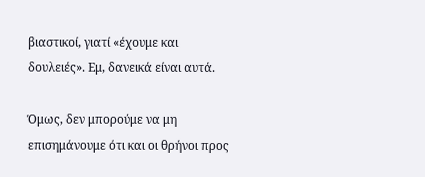βιαστικοί, γιατί «έχουμε και δουλειές». Εμ, δανεικά είναι αυτά.

Όμως, δεν μπορούμε να μη επισημάνουμε ότι και οι θρήνοι προς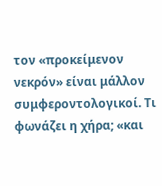τον «προκείμενον νεκρόν» είναι μάλλον συμφεροντολογικοί. Τι φωνάζει η χήρα; «και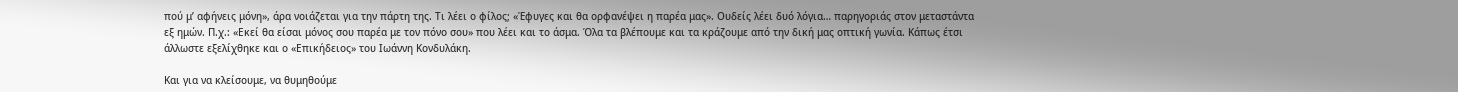πού μ’ αφήνεις μόνη», άρα νοιάζεται για την πάρτη της. Τι λέει ο φίλος; «Έφυγες και θα ορφανέψει η παρέα μας». Ουδείς λέει δυό λόγια… παρηγοριάς στον μεταστάντα εξ ημών. Π.χ.: «Εκεί θα είσαι μόνος σου παρέα με τον πόνο σου» που λέει και το άσμα. Όλα τα βλέπουμε και τα κράζουμε από την δική μας οπτική γωνία. Κάπως έτσι άλλωστε εξελίχθηκε και ο «Επικήδειος» του Ιωάννη Κονδυλάκη.

Και για να κλείσουμε, να θυμηθούμε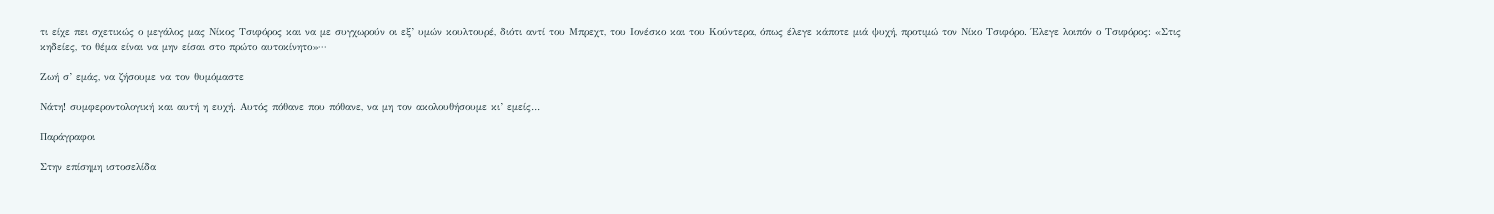τι είχε πει σχετικώς ο μεγάλος μας Νίκος Τσιφόρος και να με συγχωρούν οι εξ’ υμών κουλτουρέ, διότι αντί του Μπρεχτ, του Ιονέσκο και του Κούντερα, όπως έλεγε κάποτε μιά ψυχή, προτιμώ τον Νίκο Τσιφόρο. Έλεγε λοιπόν ο Τσιφόρος: «Στις κηδείες, το θέμα είναι να μην είσαι στο πρώτο αυτοκίνητο»···

Ζωή σ’ εμάς, να ζήσουμε να τον θυμόμαστε

Νάτη! συμφεροντολογική και αυτή η ευχή. Αυτός πόθανε που πόθανε, να μη τον ακολουθήσουμε κι’ εμείς…

Παράγραφοι

Στην επίσημη ιστοσελίδα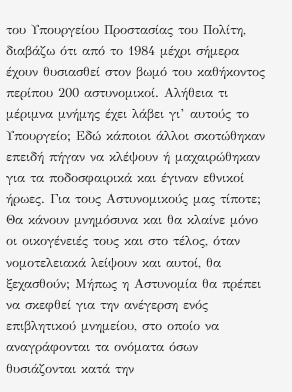του Υπουργείου Προστασίας του Πολίτη, διαβάζω ότι από το 1984 μέχρι σήμερα έχουν θυσιασθεί στον βωμό του καθήκοντος περίπου 200 αστυνομικοί. Αλήθεια τι μέριμνα μνήμης έχει λάβει γι’ αυτούς το Υπουργείο; Εδώ κάποιοι άλλοι σκοτώθηκαν επειδή πήγαν να κλέψουν ή μαχαιρώθηκαν για τα ποδοσφαιρικά και έγιναν εθνικοί ήρωες. Για τους Αστυνομικούς μας τίποτε; Θα κάνουν μνημόσυνα και θα κλαίνε μόνο οι οικογένειές τους και στο τέλος, όταν νομοτελειακά λείψουν και αυτοί, θα ξεχασθούν; Μήπως η Αστυνομία θα πρέπει να σκεφθεί για την ανέγερση ενός επιβλητικού μνημείου, στο οποίο να αναγράφονται τα ονόματα όσων θυσιάζονται κατά την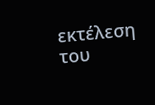εκτέλεση του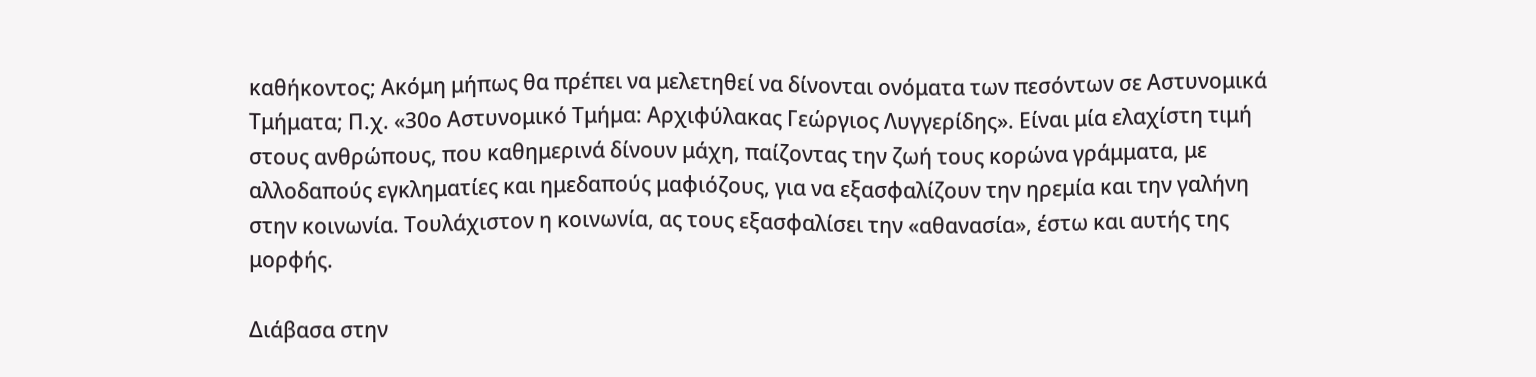καθήκοντος; Ακόμη μήπως θα πρέπει να μελετηθεί να δίνονται ονόματα των πεσόντων σε Αστυνομικά Τμήματα; Π.χ. «30ο Αστυνομικό Τμήμα: Αρχιφύλακας Γεώργιος Λυγγερίδης». Είναι μία ελαχίστη τιμή στους ανθρώπους, που καθημερινά δίνουν μάχη, παίζοντας την ζωή τους κορώνα γράμματα, με αλλοδαπούς εγκληματίες και ημεδαπούς μαφιόζους, για να εξασφαλίζουν την ηρεμία και την γαλήνη στην κοινωνία. Τουλάχιστον η κοινωνία, ας τους εξασφαλίσει την «αθανασία», έστω και αυτής της μορφής.

Διάβασα στην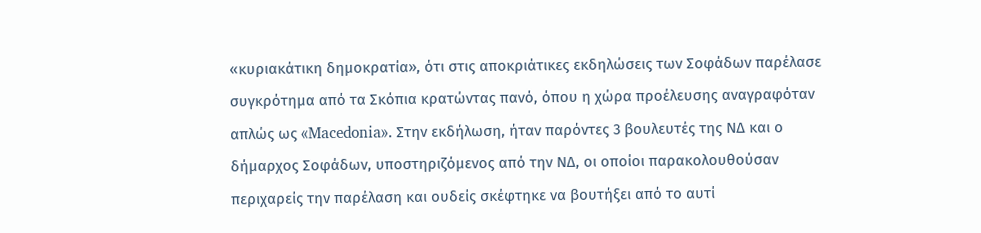«κυριακάτικη δημοκρατία», ότι στις αποκριάτικες εκδηλώσεις των Σοφάδων παρέλασε συγκρότημα από τα Σκόπια κρατώντας πανό, όπου η χώρα προέλευσης αναγραφόταν απλώς ως «Macedonia». Στην εκδήλωση, ήταν παρόντες 3 βουλευτές της ΝΔ και ο δήμαρχος Σοφάδων, υποστηριζόμενος από την ΝΔ, οι οποίοι παρακολουθούσαν περιχαρείς την παρέλαση και ουδείς σκέφτηκε να βουτήξει από το αυτί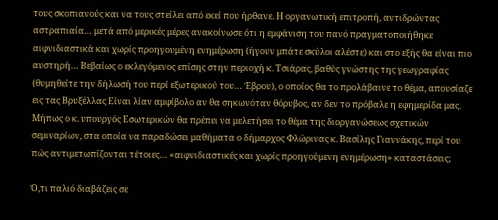τους σκοπιανούς και να τους στείλει από εκεί που ήρθανε. Η οργανωτική επιτροπή, αντιδρώντας αστραπιαία… μετά από μερικές μέρες ανακοίνωσε ότι η εμφάνιση του πανό πραγματοποιήθηκε αιφνιδιαστικά και χωρίς προηγουμένη ενημέρωση (ήγουν μπάτε σκύλοι αλέστε) και στο εξής θα είναι πιο αυστηρή… Βεβαίως ο εκλεγόμενος επίσης στην περιοχή κ. Τσιάρας, βαθύς γνώστης της γεωγραφίας (θυμηθείτε την δήλωσή του περί εξωτερικού του… Έβρου), ο οποίος θα το προλάβαινε το θέμα, απουσίαζε εις τας Βρυξέλλας Είναι λίαν αμφίβολο αν θα σηκωνόταν θόρυβος, αν δεν το πρόβαλε η εφημερίδα μας. Μήπως ο κ. υπουργός Εσωτερικών θα πρέπει να μελετήσει το θέμα της διοργανώσεως σχετικών σεμιναρίων, στα οποία να παραδώσει μαθήματα ο δήμαρχος Φλώρινας κ. Βασίλης Γιαννάκης, περί του πώς αντιμετωπίζονται τέτοιες… «αιφνιδιαστικές και χωρίς προηγούμενη ενημέρωση» καταστάσεις;

Ό,τι παλιό διαβάζεις σε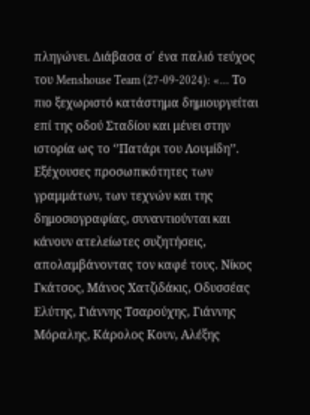πληγώνει. Διάβασα σ΄ ένα παλιό τεύχος του Menshouse Team (27-09-2024): «… Το πιο ξεχωριστό κατάστημα δημιουργείται επί της οδού Σταδίου και μένει στην ιστορία ως το ‘’Πατάρι του Λουμίδη’’. Εξέχουσες προσωπικότητες των γραμμάτων, των τεχνών και της δημοσιογραφίας, συναντιούνται και κάνουν ατελείωτες συζητήσεις, απολαμβάνοντας τον καφέ τους. Νίκος Γκάτσος, Μάνος Χατζιδάκις, Οδυσσέας Ελύτης, Γιάννης Τσαρούχης, Γιάννης Μόραλης, Κάρολος Κουν, Αλέξης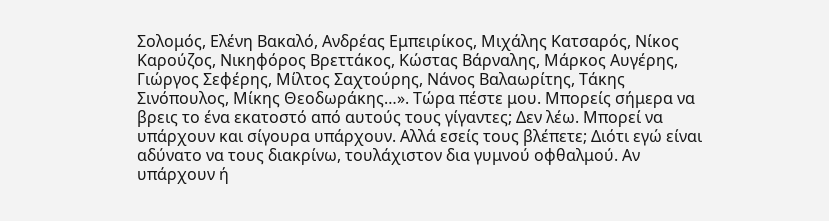Σολομός, Ελένη Βακαλό, Ανδρέας Εμπειρίκος, Μιχάλης Κατσαρός, Νίκος Καρούζος, Νικηφόρος Βρεττάκος, Κώστας Βάρναλης, Μάρκος Αυγέρης, Γιώργος Σεφέρης, Μίλτος Σαχτούρης, Νάνος Βαλαωρίτης, Τάκης Σινόπουλος, Μίκης Θεοδωράκης…». Τώρα πέστε μου. Μπορείς σήμερα να βρεις το ένα εκατοστό από αυτούς τους γίγαντες; Δεν λέω. Μπορεί να υπάρχουν και σίγουρα υπάρχουν. Αλλά εσείς τους βλέπετε; Διότι εγώ είναι αδύνατο να τους διακρίνω, τουλάχιστον δια γυμνού οφθαλμού. Αν υπάρχουν ή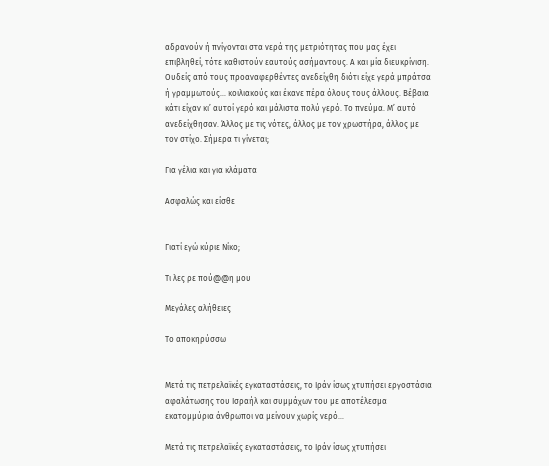αδρανούν ή πνίγονται στα νερά της μετριότητας που μας έχει επιβληθεί, τότε καθιστούν εαυτούς ασήμαντους. Α και μία διευκρίνιση. Ουδείς από τους προαναφερθέντες ανεδείχθη διότι είχε γερά μπράτσα ή γραμμωτούς… κοιλιακούς και έκανε πέρα όλους τους άλλους. Βέβαια κάτι είχαν κι’ αυτοί γερό και μάλιστα πολύ γερό. Το πνεύμα. Μ’ αυτό ανεδείχθησαν. Άλλος με τις νότες, άλλος με τον χρωστήρα, άλλος με τον στίχο. Σήμερα τι γίνεται;

Για γέλια και για κλάματα

Ασφαλώς και είσθε


Γιατί εγώ κύριε Νίκο;

Τι λες ρε πού@@η μου

Μεγάλες αλήθειες

Το αποκηρύσσω


Μετά τις πετρελαϊκές εγκαταστάσεις, το Ιράν ίσως χτυπήσει εργοστάσια αφαλάτωσης του Ισραήλ και συμμάχων του με αποτέλεσμα εκατομμύρια άνθρωποι να μείνουν χωρίς νερό…

Μετά τις πετρελαϊκές εγκαταστάσεις, το Ιράν ίσως χτυπήσει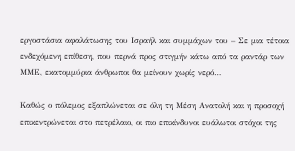εργοστάσια αφαλάτωσης του Ισραήλ και συμμάχων του – Σε μια τέτοια ενδεχόμενη επίθεση, που περνά προς στιγμήν κάτω από τα ραντάρ των ΜΜΕ, εκατομμύρια άνθρωποι θα μείνουν χωρίς νερό…

Καθώς ο πόλεμος εξαπλώνεται σε όλη τη Μέση Ανατολή και η προσοχή επικεντρώνεται στο πετρέλαιο, οι πιο επικίνδυνοι ευάλωτοι στόχοι της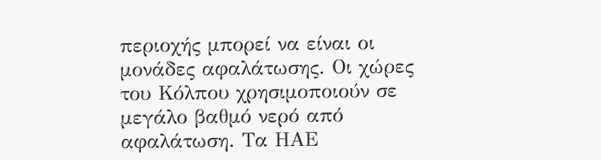περιοχής μπορεί να είναι οι μονάδες αφαλάτωσης. Οι χώρες του Κόλπου χρησιμοποιούν σε μεγάλο βαθμό νερό από αφαλάτωση. Τα ΗΑΕ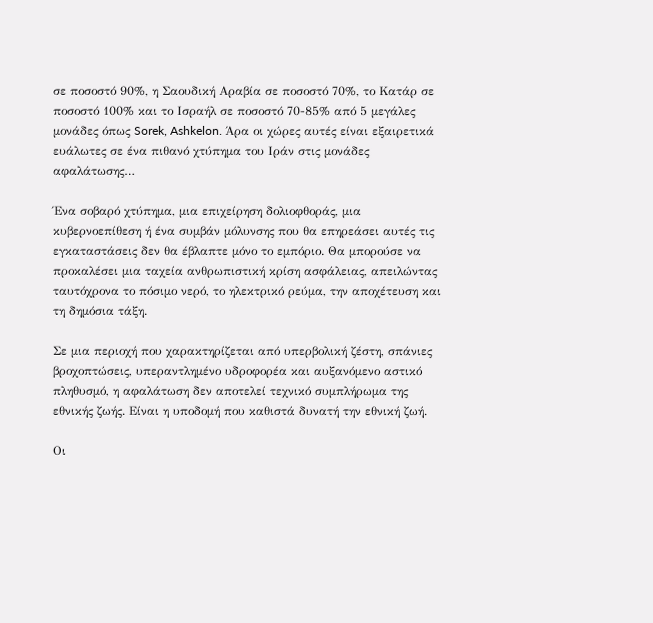σε ποσοστό 90%, η Σαουδική Αραβία σε ποσοστό 70%, το Κατάρ σε ποσοστό 100% και το Ισραήλ σε ποσοστό 70-85% από 5 μεγάλες μονάδες όπως Sorek, Ashkelon. Άρα οι χώρες αυτές είναι εξαιρετικά ευάλωτες σε ένα πιθανό χτύπημα του Ιράν στις μονάδες αφαλάτωσης…

Ένα σοβαρό χτύπημα, μια επιχείρηση δολιοφθοράς, μια κυβερνοεπίθεση ή ένα συμβάν μόλυνσης που θα επηρεάσει αυτές τις εγκαταστάσεις δεν θα έβλαπτε μόνο το εμπόριο. Θα μπορούσε να προκαλέσει μια ταχεία ανθρωπιστική κρίση ασφάλειας, απειλώντας ταυτόχρονα το πόσιμο νερό, το ηλεκτρικό ρεύμα, την αποχέτευση και τη δημόσια τάξη.

Σε μια περιοχή που χαρακτηρίζεται από υπερβολική ζέστη, σπάνιες βροχοπτώσεις, υπεραντλημένο υδροφορέα και αυξανόμενο αστικό πληθυσμό, η αφαλάτωση δεν αποτελεί τεχνικό συμπλήρωμα της εθνικής ζωής. Είναι η υποδομή που καθιστά δυνατή την εθνική ζωή.

Οι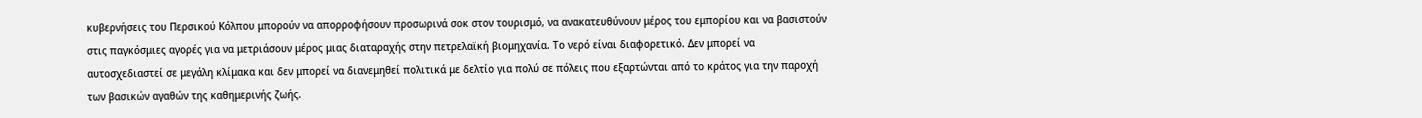κυβερνήσεις του Περσικού Κόλπου μπορούν να απορροφήσουν προσωρινά σοκ στον τουρισμό, να ανακατευθύνουν μέρος του εμπορίου και να βασιστούν στις παγκόσμιες αγορές για να μετριάσουν μέρος μιας διαταραχής στην πετρελαϊκή βιομηχανία. Το νερό είναι διαφορετικό. Δεν μπορεί να αυτοσχεδιαστεί σε μεγάλη κλίμακα και δεν μπορεί να διανεμηθεί πολιτικά με δελτίο για πολύ σε πόλεις που εξαρτώνται από το κράτος για την παροχή των βασικών αγαθών της καθημερινής ζωής.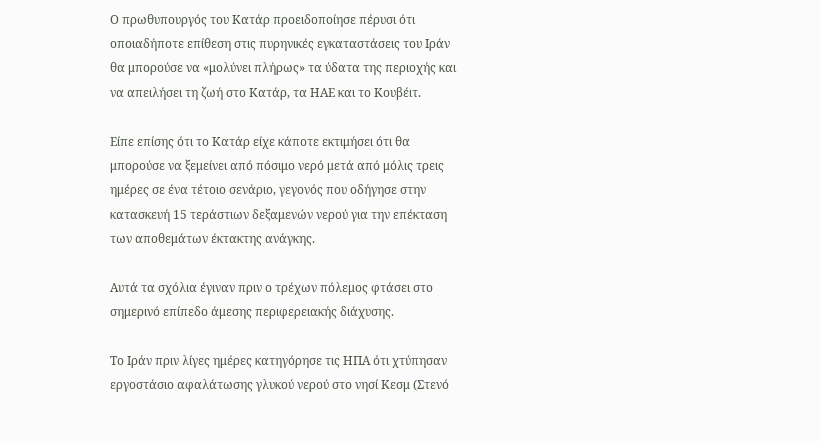Ο πρωθυπουργός του Κατάρ προειδοποίησε πέρυσι ότι οποιαδήποτε επίθεση στις πυρηνικές εγκαταστάσεις του Ιράν θα μπορούσε να «μολύνει πλήρως» τα ύδατα της περιοχής και να απειλήσει τη ζωή στο Κατάρ, τα ΗΑΕ και το Κουβέιτ.

Είπε επίσης ότι το Κατάρ είχε κάποτε εκτιμήσει ότι θα μπορούσε να ξεμείνει από πόσιμο νερό μετά από μόλις τρεις ημέρες σε ένα τέτοιο σενάριο, γεγονός που οδήγησε στην κατασκευή 15 τεράστιων δεξαμενών νερού για την επέκταση των αποθεμάτων έκτακτης ανάγκης.

Αυτά τα σχόλια έγιναν πριν ο τρέχων πόλεμος φτάσει στο σημερινό επίπεδο άμεσης περιφερειακής διάχυσης.

Το Ιράν πριν λίγες ημέρες κατηγόρησε τις ΗΠΑ ότι χτύπησαν εργοστάσιο αφαλάτωσης γλυκού νερού στο νησί Κεσμ (Στενό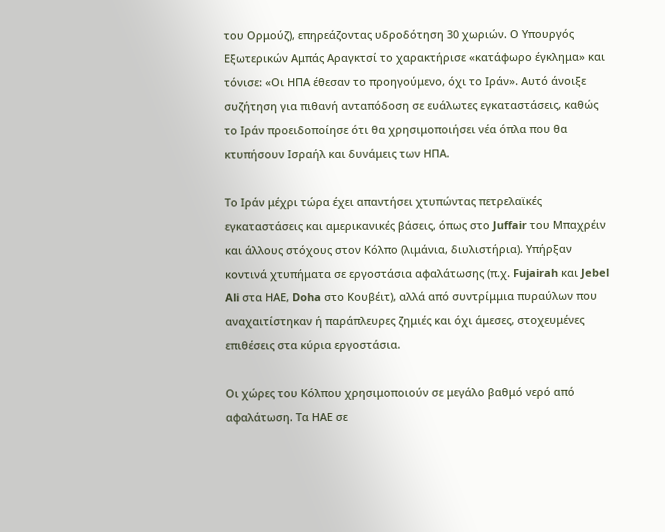του Ορμούζ), επηρεάζοντας υδροδότηση 30 χωριών. Ο Υπουργός Εξωτερικών Αμπάς Αραγκτσί το χαρακτήρισε «κατάφωρο έγκλημα» και τόνισε: «Οι ΗΠΑ έθεσαν το προηγούμενο, όχι το Ιράν». Αυτό άνοιξε συζήτηση για πιθανή ανταπόδοση σε ευάλωτες εγκαταστάσεις, καθώς το Ιράν προειδοποίησε ότι θα χρησιμοποιήσει νέα όπλα που θα κτυπήσουν Ισραήλ και δυνάμεις των ΗΠΑ.

Το Ιράν μέχρι τώρα έχει απαντήσει χτυπώντας πετρελαϊκές εγκαταστάσεις και αμερικανικές βάσεις, όπως στο Juffair του Μπαχρέιν και άλλους στόχους στον Κόλπο (λιμάνια, διυλιστήρια). Υπήρξαν κοντινά χτυπήματα σε εργοστάσια αφαλάτωσης (π.χ. Fujairah και Jebel Ali στα ΗΑΕ, Doha στο Κουβέιτ), αλλά από συντρίμμια πυραύλων που αναχαιτίστηκαν ή παράπλευρες ζημιές και όχι άμεσες, στοχευμένες επιθέσεις στα κύρια εργοστάσια.

Οι χώρες του Κόλπου χρησιμοποιούν σε μεγάλο βαθμό νερό από αφαλάτωση. Τα ΗΑΕ σε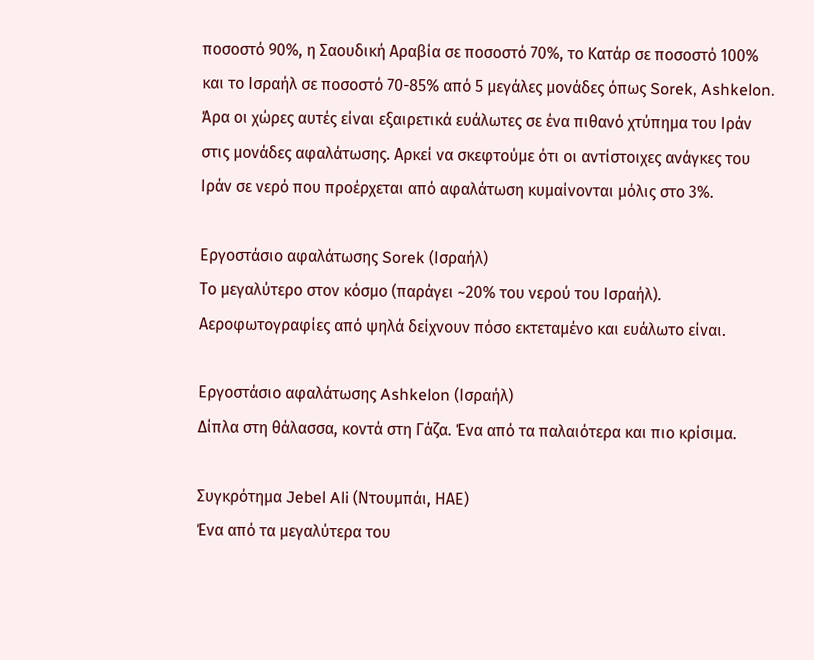ποσοστό 90%, η Σαουδική Αραβία σε ποσοστό 70%, το Κατάρ σε ποσοστό 100% και το Ισραήλ σε ποσοστό 70-85% από 5 μεγάλες μονάδες όπως Sorek, Ashkelon. Άρα οι χώρες αυτές είναι εξαιρετικά ευάλωτες σε ένα πιθανό χτύπημα του Ιράν στις μονάδες αφαλάτωσης. Αρκεί να σκεφτούμε ότι οι αντίστοιχες ανάγκες του Ιράν σε νερό που προέρχεται από αφαλάτωση κυμαίνονται μόλις στο 3%.

Εργοστάσιο αφαλάτωσης Sorek (Ισραήλ)
Το μεγαλύτερο στον κόσμο (παράγει ~20% του νερού του Ισραήλ). Αεροφωτογραφίες από ψηλά δείχνουν πόσο εκτεταμένο και ευάλωτο είναι.

Εργοστάσιο αφαλάτωσης Ashkelon (Ισραήλ)
Δίπλα στη θάλασσα, κοντά στη Γάζα. Ένα από τα παλαιότερα και πιο κρίσιμα.

Συγκρότημα Jebel Ali (Ντουμπάι, ΗΑΕ)
Ένα από τα μεγαλύτερα του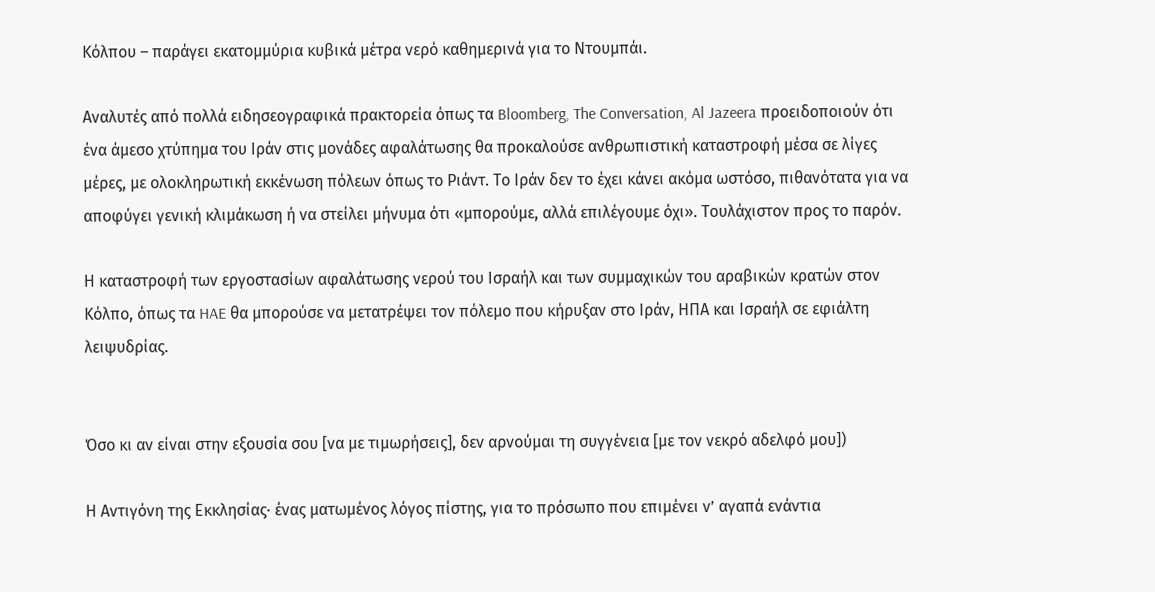Κόλπου – παράγει εκατομμύρια κυβικά μέτρα νερό καθημερινά για το Ντουμπάι.

Αναλυτές από πολλά ειδησεογραφικά πρακτορεία όπως τα Bloomberg, The Conversation, Al Jazeera προειδοποιούν ότι ένα άμεσο χτύπημα του Ιράν στις μονάδες αφαλάτωσης θα προκαλούσε ανθρωπιστική καταστροφή μέσα σε λίγες μέρες, με ολοκληρωτική εκκένωση πόλεων όπως το Ριάντ. Το Ιράν δεν το έχει κάνει ακόμα ωστόσο, πιθανότατα για να αποφύγει γενική κλιμάκωση ή να στείλει μήνυμα ότι «μπορούμε, αλλά επιλέγουμε όχι». Τουλάχιστον προς το παρόν.

Η καταστροφή των εργοστασίων αφαλάτωσης νερού του Ισραήλ και των συμμαχικών του αραβικών κρατών στον Κόλπο, όπως τα HAE θα μπορούσε να μετατρέψει τον πόλεμο που κήρυξαν στο Ιράν, ΗΠΑ και Ισραήλ σε εφιάλτη λειψυδρίας.


Όσο κι αν είναι στην εξουσία σου [να με τιμωρήσεις], δεν αρνούμαι τη συγγένεια [με τον νεκρό αδελφό μου])

Η Αντιγόνη της Εκκλησίας· ένας ματωμένος λόγος πίστης, για το πρόσωπο που επιμένει ν’ αγαπά ενάντια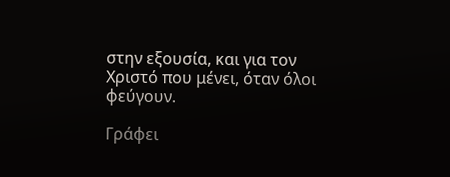στην εξουσία, και για τον Χριστό που μένει, όταν όλοι φεύγουν.

Γράφει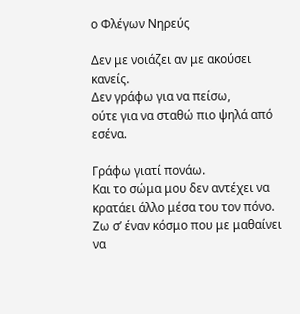ο Φλέγων Νηρεύς

Δεν με νοιάζει αν με ακούσει κανείς.
Δεν γράφω για να πείσω,
ούτε για να σταθώ πιο ψηλά από εσένα.

Γράφω γιατί πονάω.
Και το σώμα μου δεν αντέχει να κρατάει άλλο μέσα του τον πόνο.
Ζω σ’ έναν κόσμο που με μαθαίνει να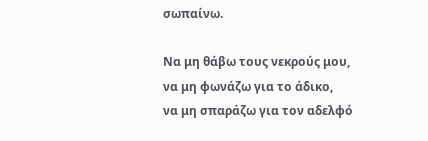σωπαίνω.

Να μη θάβω τους νεκρούς μου,
να μη φωνάζω για το άδικο,
να μη σπαράζω για τον αδελφό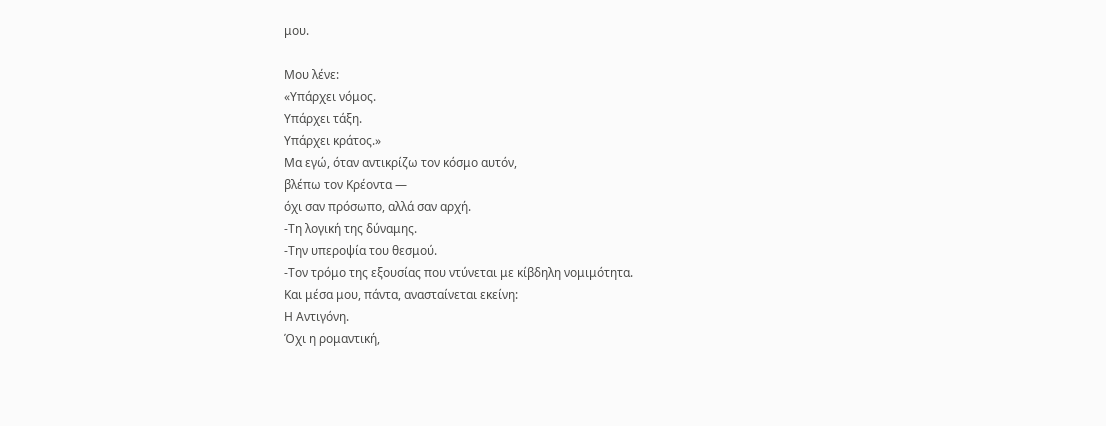μου.

Μου λένε:
«Υπάρχει νόμος.
Υπάρχει τάξη.
Υπάρχει κράτος.»
Μα εγώ, όταν αντικρίζω τον κόσμο αυτόν,
βλέπω τον Κρέοντα —
όχι σαν πρόσωπο, αλλά σαν αρχή.
-Τη λογική της δύναμης.
-Την υπεροψία του θεσμού.
-Τον τρόμο της εξουσίας που ντύνεται με κίβδηλη νομιμότητα.
Και μέσα μου, πάντα, ανασταίνεται εκείνη:
Η Αντιγόνη.
Όχι η ρομαντική,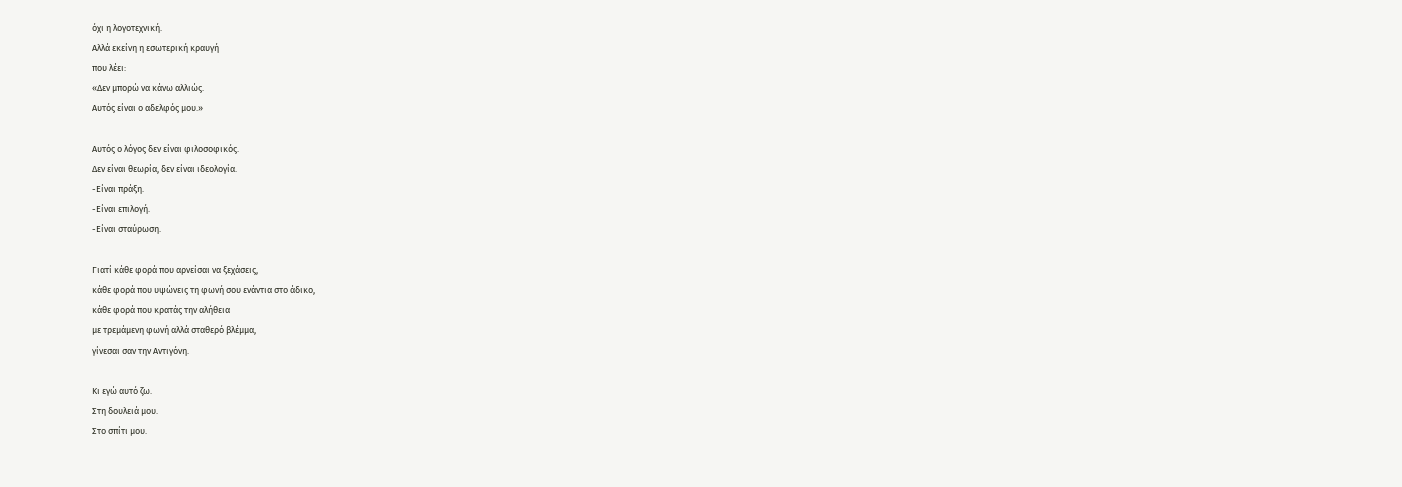όχι η λογοτεχνική.
Αλλά εκείνη η εσωτερική κραυγή
που λέει:
«Δεν μπορώ να κάνω αλλιώς.
Αυτός είναι ο αδελφός μου.»

Αυτός ο λόγος δεν είναι φιλοσοφικός.
Δεν είναι θεωρία, δεν είναι ιδεολογία.
-Είναι πράξη.
-Είναι επιλογή.
-Είναι σταύρωση.

Γιατί κάθε φορά που αρνείσαι να ξεχάσεις,
κάθε φορά που υψώνεις τη φωνή σου ενάντια στο άδικο,
κάθε φορά που κρατάς την αλήθεια
με τρεμάμενη φωνή αλλά σταθερό βλέμμα,
γίνεσαι σαν την Αντιγόνη.

Κι εγώ αυτό ζω.
Στη δουλειά μου.
Στο σπίτι μου.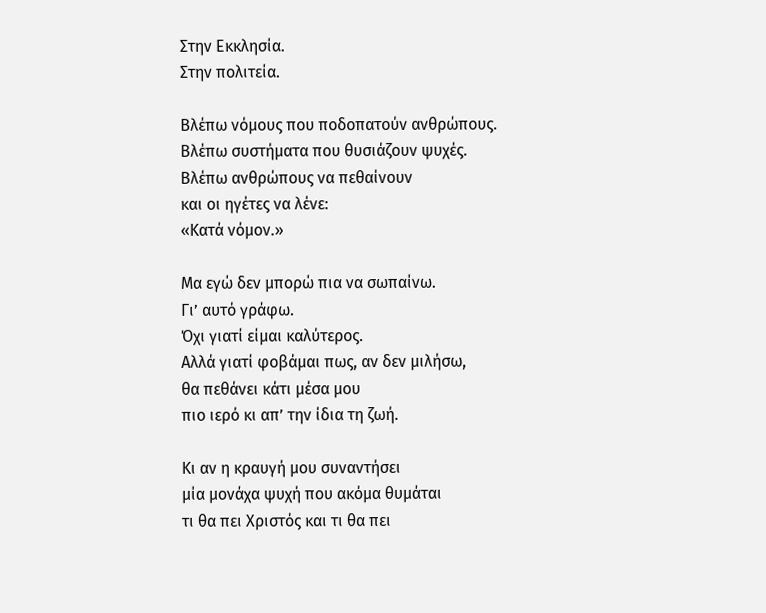Στην Εκκλησία.
Στην πολιτεία.

Βλέπω νόμους που ποδοπατούν ανθρώπους.
Βλέπω συστήματα που θυσιάζουν ψυχές.
Βλέπω ανθρώπους να πεθαίνουν
και οι ηγέτες να λένε:
«Κατά νόμον.»

Μα εγώ δεν μπορώ πια να σωπαίνω.
Γι’ αυτό γράφω.
Όχι γιατί είμαι καλύτερος.
Αλλά γιατί φοβάμαι πως, αν δεν μιλήσω,
θα πεθάνει κάτι μέσα μου
πιο ιερό κι απ’ την ίδια τη ζωή.

Κι αν η κραυγή μου συναντήσει
μία μονάχα ψυχή που ακόμα θυμάται
τι θα πει Χριστός και τι θα πει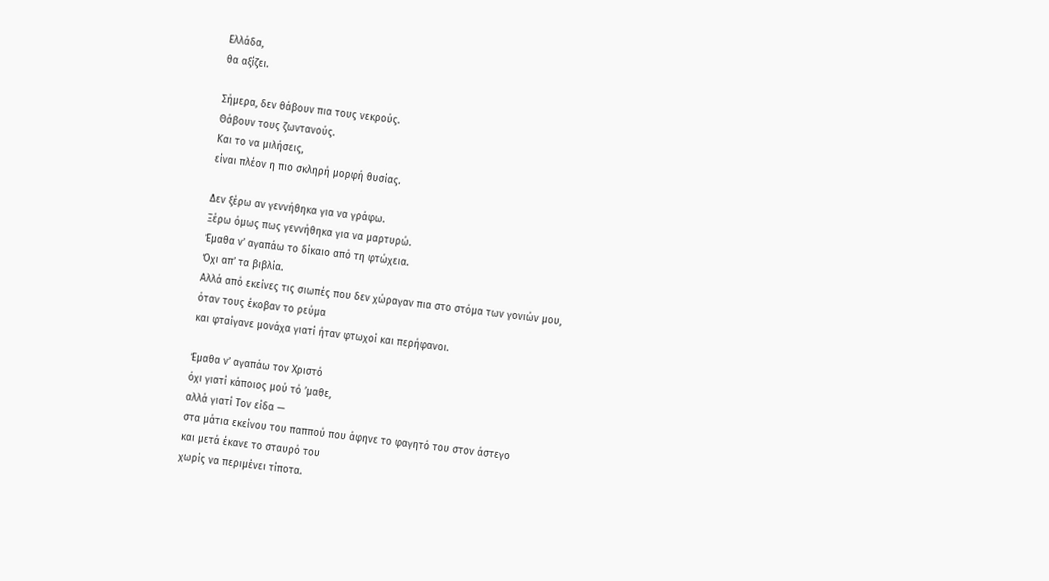Ελλάδα,
θα αξίζει.

Σήμερα, δεν θάβουν πια τους νεκρούς.
Θάβουν τους ζωντανούς.
Και το να μιλήσεις,
είναι πλέον η πιο σκληρή μορφή θυσίας.

Δεν ξέρω αν γεννήθηκα για να γράφω.
Ξέρω όμως πως γεννήθηκα για να μαρτυρώ.
Έμαθα ν’ αγαπάω το δίκαιο από τη φτώχεια.
Όχι απ’ τα βιβλία.
Αλλά από εκείνες τις σιωπές που δεν χώραγαν πια στο στόμα των γονιών μου,
όταν τους έκοβαν το ρεύμα
και φταίγανε μονάχα γιατί ήταν φτωχοί και περήφανοι.

Έμαθα ν’ αγαπάω τον Χριστό
όχι γιατί κάποιος μού τό ’μαθε,
αλλά γιατί Τον είδα —
στα μάτια εκείνου του παππού που άφηνε το φαγητό του στον άστεγο
και μετά έκανε το σταυρό του
χωρίς να περιμένει τίποτα.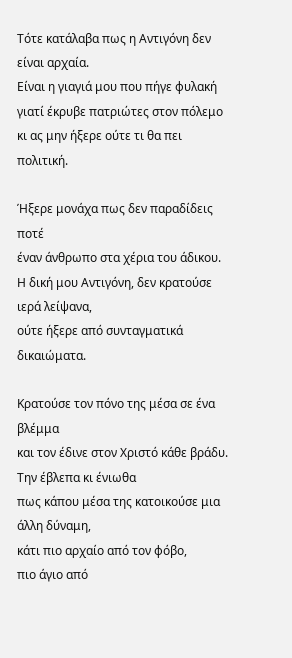Τότε κατάλαβα πως η Αντιγόνη δεν είναι αρχαία.
Είναι η γιαγιά μου που πήγε φυλακή
γιατί έκρυβε πατριώτες στον πόλεμο
κι ας μην ήξερε ούτε τι θα πει πολιτική.

Ήξερε μονάχα πως δεν παραδίδεις ποτέ
έναν άνθρωπο στα χέρια του άδικου.
Η δική μου Αντιγόνη, δεν κρατούσε ιερά λείψανα,
ούτε ήξερε από συνταγματικά δικαιώματα.

Κρατούσε τον πόνο της μέσα σε ένα βλέμμα
και τον έδινε στον Χριστό κάθε βράδυ.
Την έβλεπα κι ένιωθα
πως κάπου μέσα της κατοικούσε μια άλλη δύναμη,
κάτι πιο αρχαίο από τον φόβο,
πιο άγιο από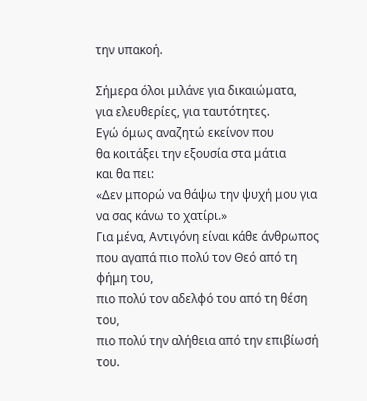την υπακοή.

Σήμερα όλοι μιλάνε για δικαιώματα,
για ελευθερίες, για ταυτότητες.
Εγώ όμως αναζητώ εκείνον που
θα κοιτάξει την εξουσία στα μάτια
και θα πει:
«Δεν μπορώ να θάψω την ψυχή μου για να σας κάνω το χατίρι.»
Για μένα, Αντιγόνη είναι κάθε άνθρωπος
που αγαπά πιο πολύ τον Θεό από τη φήμη του,
πιο πολύ τον αδελφό του από τη θέση του,
πιο πολύ την αλήθεια από την επιβίωσή του.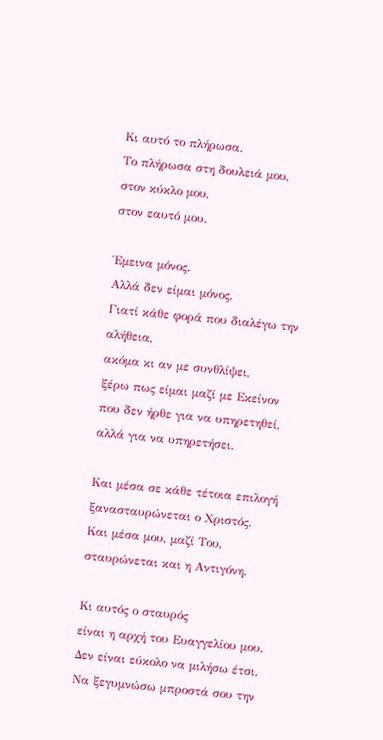Κι αυτό το πλήρωσα.
Το πλήρωσα στη δουλειά μου,
στον κύκλο μου,
στον εαυτό μου.

Έμεινα μόνος.
Αλλά δεν είμαι μόνος.
Γιατί κάθε φορά που διαλέγω την αλήθεια,
ακόμα κι αν με συνθλίψει,
ξέρω πως είμαι μαζί με Εκείνον
που δεν ήρθε για να υπηρετηθεί,
αλλά για να υπηρετήσει.

Και μέσα σε κάθε τέτοια επιλογή
ξανασταυρώνεται ο Χριστός.
Και μέσα μου, μαζί Του,
σταυρώνεται και η Αντιγόνη.

Κι αυτός ο σταυρός
είναι η αρχή του Ευαγγελίου μου.
Δεν είναι εύκολο να μιλήσω έτσι.
Να ξεγυμνώσω μπροστά σου την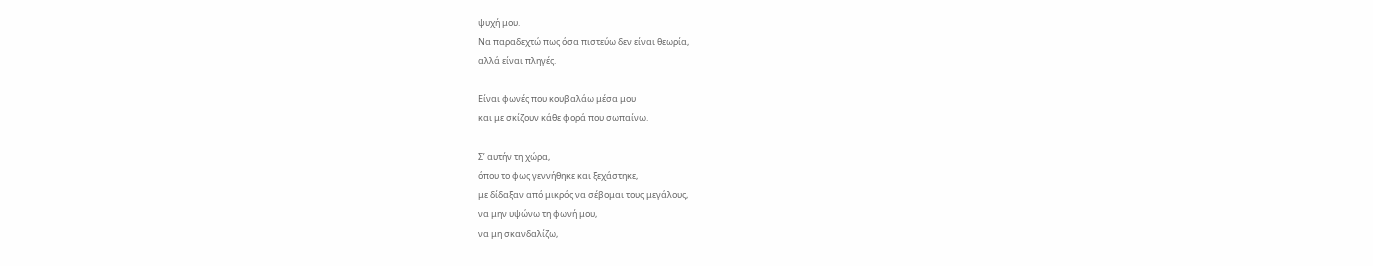ψυχή μου.
Να παραδεχτώ πως όσα πιστεύω δεν είναι θεωρία,
αλλά είναι πληγές.

Είναι φωνές που κουβαλάω μέσα μου
και με σκίζουν κάθε φορά που σωπαίνω.

Σ’ αυτήν τη χώρα,
όπου το φως γεννήθηκε και ξεχάστηκε,
με δίδαξαν από μικρός να σέβομαι τους μεγάλους,
να μην υψώνω τη φωνή μου,
να μη σκανδαλίζω,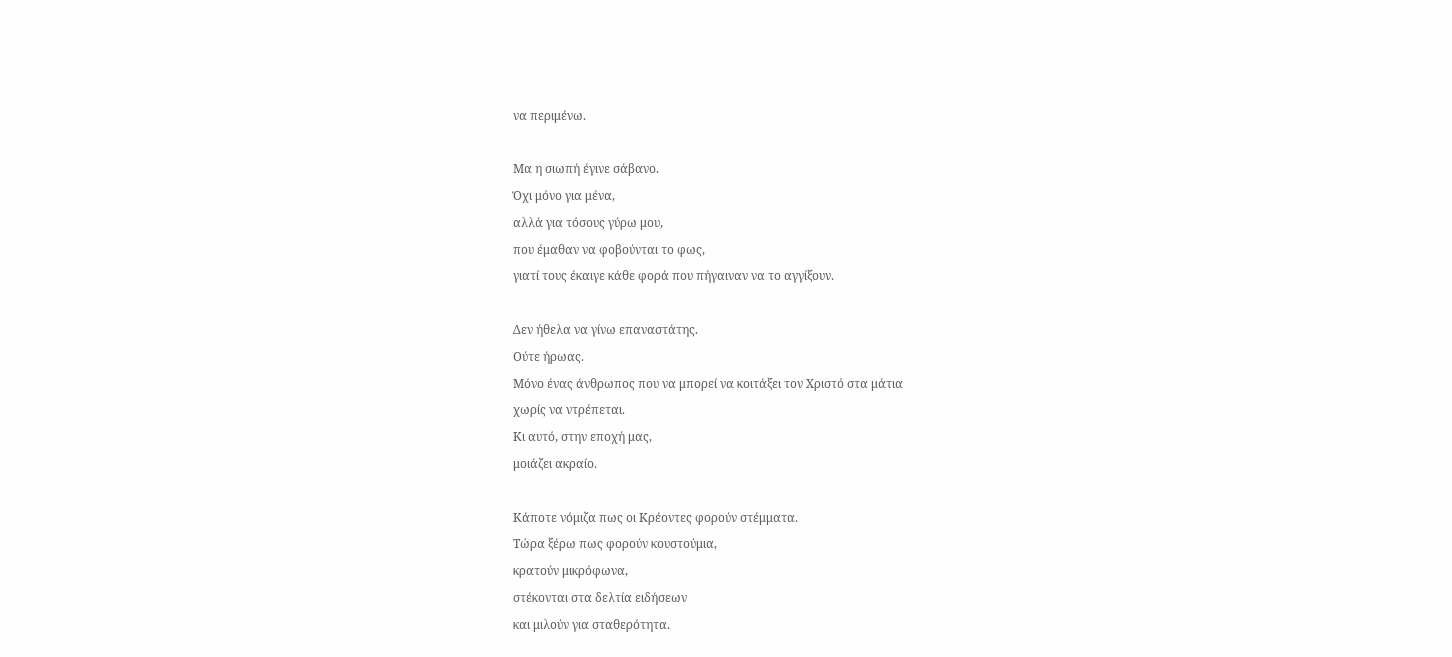να περιμένω.

Μα η σιωπή έγινε σάβανο.
Όχι μόνο για μένα,
αλλά για τόσους γύρω μου,
που έμαθαν να φοβούνται το φως,
γιατί τους έκαιγε κάθε φορά που πήγαιναν να το αγγίξουν.

Δεν ήθελα να γίνω επαναστάτης.
Ούτε ήρωας.
Μόνο ένας άνθρωπος που να μπορεί να κοιτάξει τον Χριστό στα μάτια
χωρίς να ντρέπεται.
Κι αυτό, στην εποχή μας,
μοιάζει ακραίο.

Κάποτε νόμιζα πως οι Κρέοντες φορούν στέμματα.
Τώρα ξέρω πως φορούν κουστούμια,
κρατούν μικρόφωνα,
στέκονται στα δελτία ειδήσεων
και μιλούν για σταθερότητα.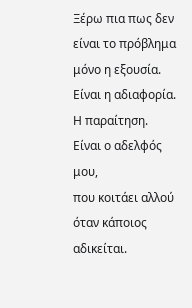Ξέρω πια πως δεν είναι το πρόβλημα μόνο η εξουσία.
Είναι η αδιαφορία.
Η παραίτηση.
Είναι ο αδελφός μου,
που κοιτάει αλλού όταν κάποιος αδικείται.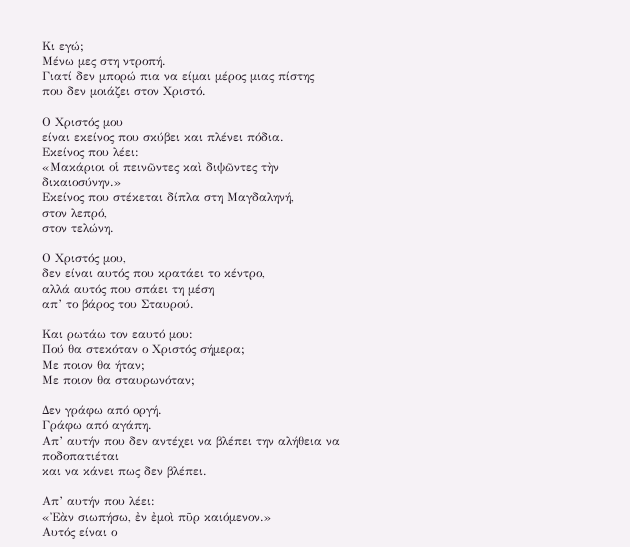Κι εγώ;
Μένω μες στη ντροπή.
Γιατί δεν μπορώ πια να είμαι μέρος μιας πίστης
που δεν μοιάζει στον Χριστό.

Ο Χριστός μου
είναι εκείνος που σκύβει και πλένει πόδια.
Εκείνος που λέει:
«Μακάριοι οἱ πεινῶντες καὶ διψῶντες τὴν δικαιοσύνην.»
Εκείνος που στέκεται δίπλα στη Μαγδαληνή,
στον λεπρό,
στον τελώνη.

Ο Χριστός μου,
δεν είναι αυτός που κρατάει το κέντρο,
αλλά αυτός που σπάει τη μέση
απ’ το βάρος του Σταυρού.

Και ρωτάω τον εαυτό μου:
Πού θα στεκόταν ο Χριστός σήμερα;
Με ποιον θα ήταν;
Με ποιον θα σταυρωνόταν;

Δεν γράφω από οργή.
Γράφω από αγάπη.
Απ’ αυτήν που δεν αντέχει να βλέπει την αλήθεια να ποδοπατιέται
και να κάνει πως δεν βλέπει.

Απ’ αυτήν που λέει:
«Ἐὰν σιωπήσω, ἐν ἐμοὶ πῦρ καιόμενον.»
Αυτός είναι ο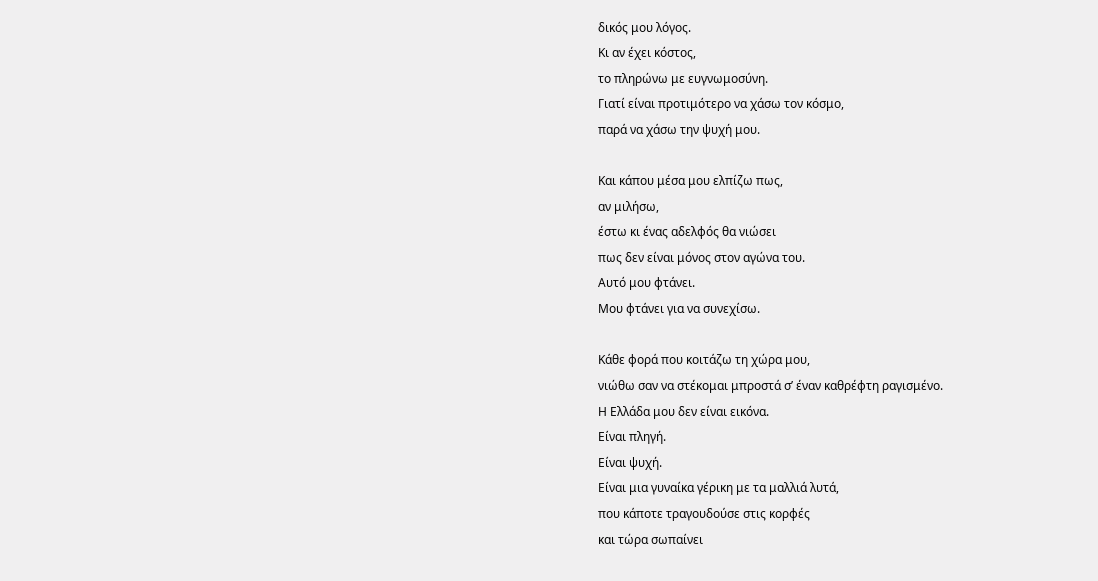δικός μου λόγος.
Κι αν έχει κόστος,
το πληρώνω με ευγνωμοσύνη.
Γιατί είναι προτιμότερο να χάσω τον κόσμο,
παρά να χάσω την ψυχή μου.

Και κάπου μέσα μου ελπίζω πως,
αν μιλήσω,
έστω κι ένας αδελφός θα νιώσει
πως δεν είναι μόνος στον αγώνα του.
Αυτό μου φτάνει.
Μου φτάνει για να συνεχίσω.

Κάθε φορά που κοιτάζω τη χώρα μου,
νιώθω σαν να στέκομαι μπροστά σ’ έναν καθρέφτη ραγισμένο.
Η Ελλάδα μου δεν είναι εικόνα.
Είναι πληγή.
Είναι ψυχή.
Είναι μια γυναίκα γέρικη με τα μαλλιά λυτά,
που κάποτε τραγουδούσε στις κορφές
και τώρα σωπαίνει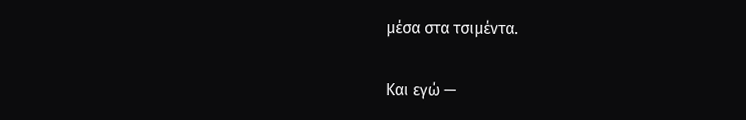μέσα στα τσιμέντα.

Και εγώ —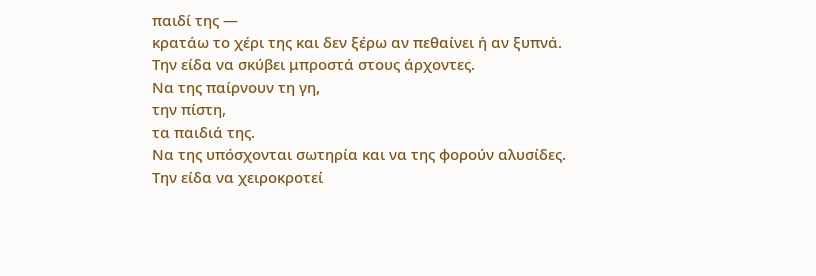παιδί της —
κρατάω το χέρι της και δεν ξέρω αν πεθαίνει ή αν ξυπνά.
Την είδα να σκύβει μπροστά στους άρχοντες.
Να της παίρνουν τη γη,
την πίστη,
τα παιδιά της.
Να της υπόσχονται σωτηρία και να της φορούν αλυσίδες.
Την είδα να χειροκροτεί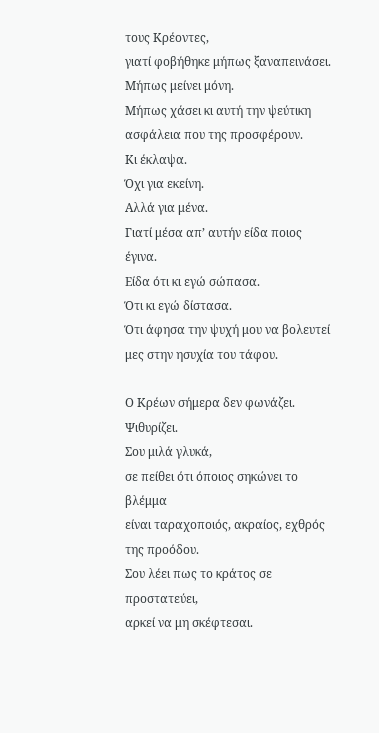τους Κρέοντες,
γιατί φοβήθηκε μήπως ξαναπεινάσει.
Μήπως μείνει μόνη.
Μήπως χάσει κι αυτή την ψεύτικη ασφάλεια που της προσφέρουν.
Κι έκλαψα.
Όχι για εκείνη.
Αλλά για μένα.
Γιατί μέσα απ’ αυτήν είδα ποιος έγινα.
Είδα ότι κι εγώ σώπασα.
Ότι κι εγώ δίστασα.
Ότι άφησα την ψυχή μου να βολευτεί
μες στην ησυχία του τάφου.

Ο Κρέων σήμερα δεν φωνάζει.
Ψιθυρίζει.
Σου μιλά γλυκά,
σε πείθει ότι όποιος σηκώνει το βλέμμα
είναι ταραχοποιός, ακραίος, εχθρός της προόδου.
Σου λέει πως το κράτος σε προστατεύει,
αρκεί να μη σκέφτεσαι.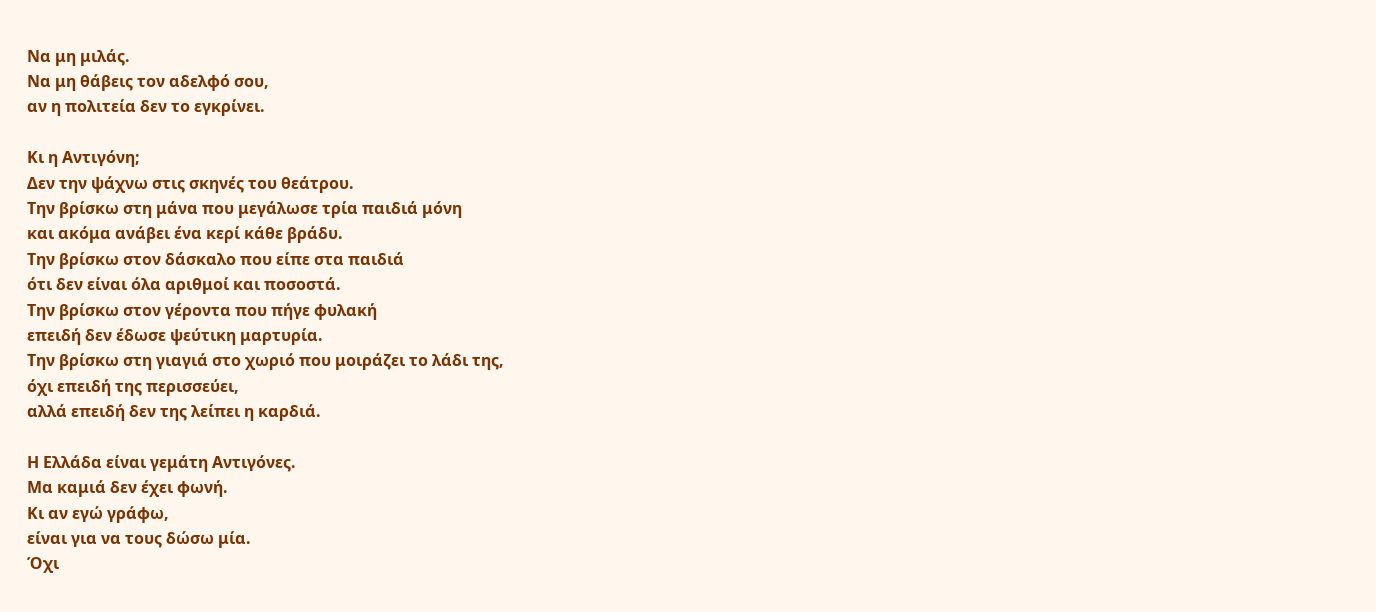Να μη μιλάς.
Να μη θάβεις τον αδελφό σου,
αν η πολιτεία δεν το εγκρίνει.

Κι η Αντιγόνη;
Δεν την ψάχνω στις σκηνές του θεάτρου.
Την βρίσκω στη μάνα που μεγάλωσε τρία παιδιά μόνη
και ακόμα ανάβει ένα κερί κάθε βράδυ.
Την βρίσκω στον δάσκαλο που είπε στα παιδιά
ότι δεν είναι όλα αριθμοί και ποσοστά.
Την βρίσκω στον γέροντα που πήγε φυλακή
επειδή δεν έδωσε ψεύτικη μαρτυρία.
Την βρίσκω στη γιαγιά στο χωριό που μοιράζει το λάδι της,
όχι επειδή της περισσεύει,
αλλά επειδή δεν της λείπει η καρδιά.

Η Ελλάδα είναι γεμάτη Αντιγόνες.
Μα καμιά δεν έχει φωνή.
Κι αν εγώ γράφω,
είναι για να τους δώσω μία.
Όχι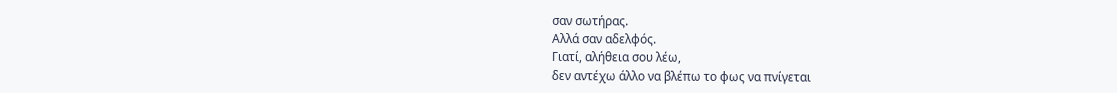σαν σωτήρας.
Αλλά σαν αδελφός.
Γιατί, αλήθεια σου λέω,
δεν αντέχω άλλο να βλέπω το φως να πνίγεται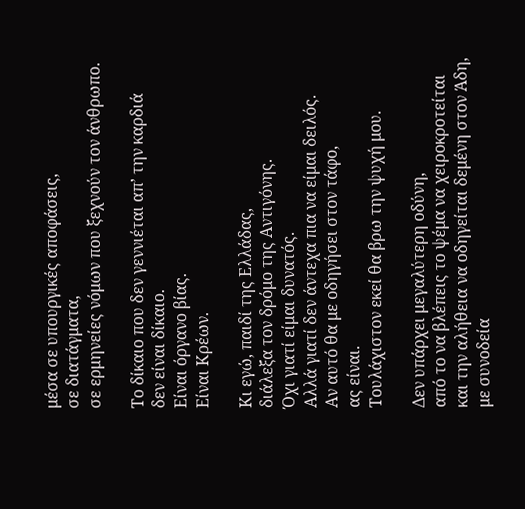μέσα σε υπουργικές αποφάσεις,
σε διατάγματα,
σε ερμηνείες νόμων που ξεχνούν τον άνθρωπο.

Το δίκαιο που δεν γεννιέται απ’ την καρδιά
δεν είναι δίκαιο.
Είναι όργανο βίας.
Είναι Κρέων.

Κι εγώ, παιδί της Ελλάδας,
διάλεξα τον δρόμο της Αντιγόνης.
Όχι γιατί είμαι δυνατός.
Αλλά γιατί δεν άντεχα πια να είμαι δειλός.
Αν αυτό θα με οδηγήσει στον τάφο,
ας είναι.
Τουλάχιστον εκεί θα βρω την ψυχή μου.

Δεν υπάρχει μεγαλύτερη οδύνη,
από το να βλέπεις το ψέμα να χειροκροτείται
και την αλήθεια να οδηγείται δεμένη στον Άδη,
με συνοδεία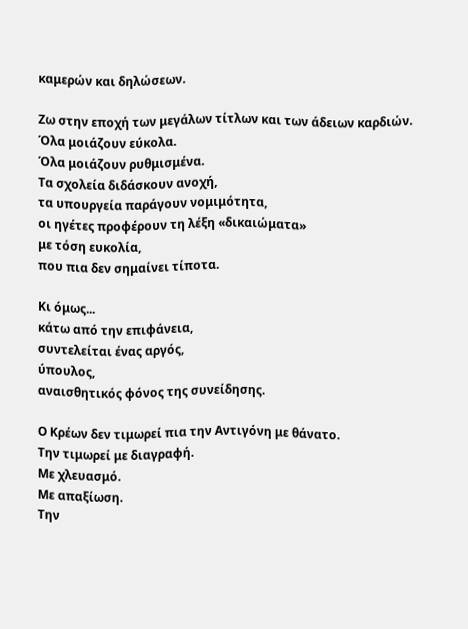καμερών και δηλώσεων.

Ζω στην εποχή των μεγάλων τίτλων και των άδειων καρδιών.
Όλα μοιάζουν εύκολα.
Όλα μοιάζουν ρυθμισμένα.
Τα σχολεία διδάσκουν ανοχή,
τα υπουργεία παράγουν νομιμότητα,
οι ηγέτες προφέρουν τη λέξη «δικαιώματα»
με τόση ευκολία,
που πια δεν σημαίνει τίποτα.

Κι όμως...
κάτω από την επιφάνεια,
συντελείται ένας αργός,
ύπουλος,
αναισθητικός φόνος της συνείδησης.

Ο Κρέων δεν τιμωρεί πια την Αντιγόνη με θάνατο.
Την τιμωρεί με διαγραφή.
Με χλευασμό.
Με απαξίωση.
Την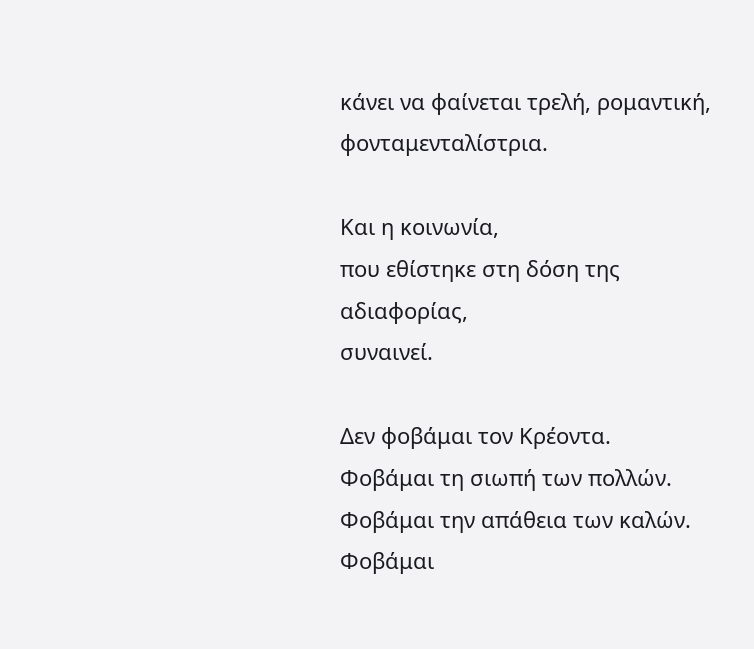κάνει να φαίνεται τρελή, ρομαντική, φονταμενταλίστρια.

Και η κοινωνία,
που εθίστηκε στη δόση της αδιαφορίας,
συναινεί.

Δεν φοβάμαι τον Κρέοντα.
Φοβάμαι τη σιωπή των πολλών.
Φοβάμαι την απάθεια των καλών.
Φοβάμαι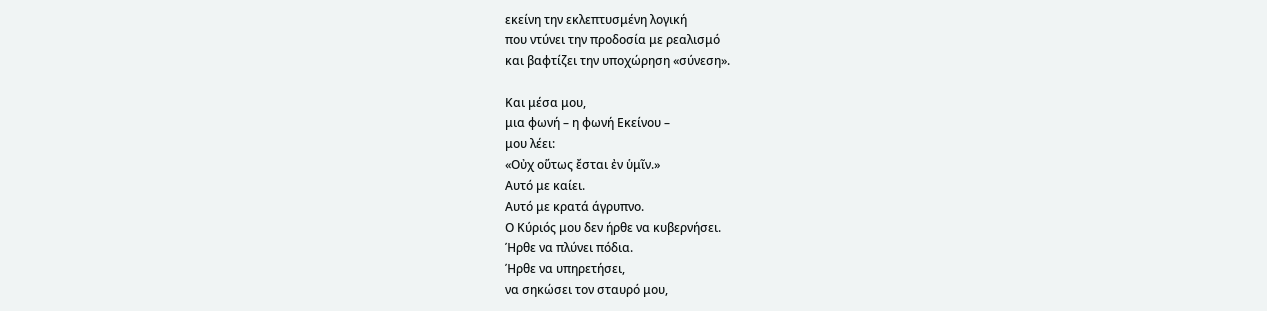εκείνη την εκλεπτυσμένη λογική
που ντύνει την προδοσία με ρεαλισμό
και βαφτίζει την υποχώρηση «σύνεση».

Και μέσα μου,
μια φωνή – η φωνή Εκείνου –
μου λέει:
«Οὐχ οὕτως ἔσται ἐν ὑμῖν.»
Αυτό με καίει.
Αυτό με κρατά άγρυπνο.
Ο Κύριός μου δεν ήρθε να κυβερνήσει.
Ήρθε να πλύνει πόδια.
Ήρθε να υπηρετήσει,
να σηκώσει τον σταυρό μου,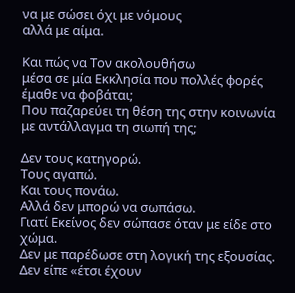να με σώσει όχι με νόμους
αλλά με αίμα.

Και πώς να Τον ακολουθήσω
μέσα σε μία Εκκλησία που πολλές φορές
έμαθε να φοβάται;
Που παζαρεύει τη θέση της στην κοινωνία
με αντάλλαγμα τη σιωπή της;

Δεν τους κατηγορώ.
Τους αγαπώ.
Και τους πονάω.
Αλλά δεν μπορώ να σωπάσω.
Γιατί Εκείνος δεν σώπασε όταν με είδε στο χώμα.
Δεν με παρέδωσε στη λογική της εξουσίας.
Δεν είπε «έτσι έχουν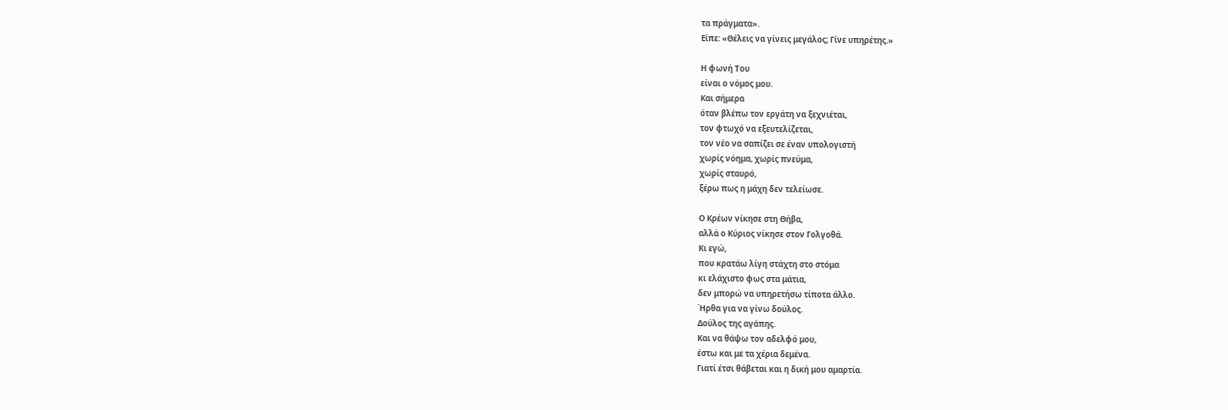τα πράγματα».
Είπε: «Θέλεις να γίνεις μεγάλος; Γίνε υπηρέτης.»

Η φωνή Του
είναι ο νόμος μου.
Και σήμερα
όταν βλέπω τον εργάτη να ξεχνιέται,
τον φτωχό να εξευτελίζεται,
τον νέο να σαπίζει σε έναν υπολογιστή
χωρίς νόημα, χωρίς πνεύμα,
χωρίς σταυρό,
ξέρω πως η μάχη δεν τελείωσε.

Ο Κρέων νίκησε στη Θήβα,
αλλά ο Κύριος νίκησε στον Γολγοθά.
Κι εγώ,
που κρατάω λίγη στάχτη στο στόμα
κι ελάχιστο φως στα μάτια,
δεν μπορώ να υπηρετήσω τίποτα άλλο.
Ήρθα για να γίνω δούλος.
Δούλος της αγάπης.
Και να θάψω τον αδελφό μου,
έστω και με τα χέρια δεμένα.
Γιατί έτσι θάβεται και η δική μου αμαρτία.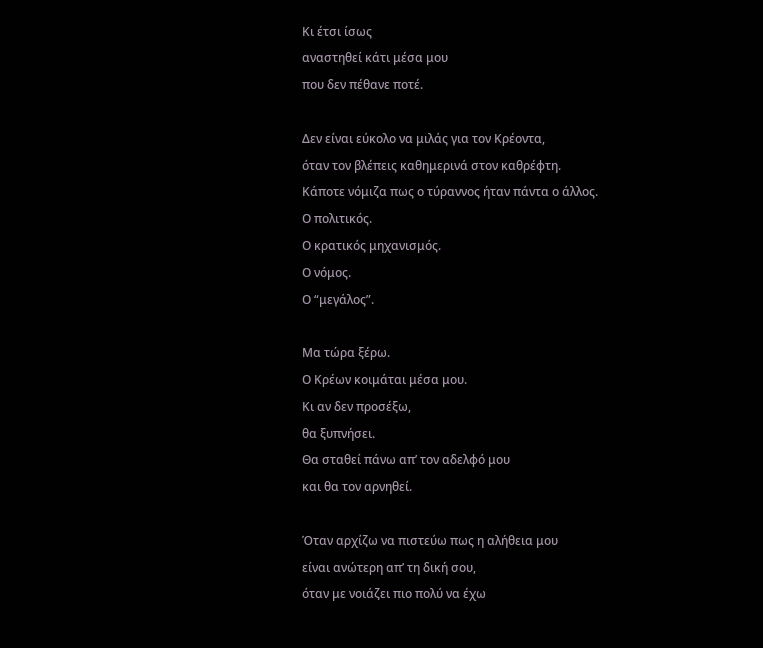Κι έτσι ίσως
αναστηθεί κάτι μέσα μου
που δεν πέθανε ποτέ.

Δεν είναι εύκολο να μιλάς για τον Κρέοντα,
όταν τον βλέπεις καθημερινά στον καθρέφτη.
Κάποτε νόμιζα πως ο τύραννος ήταν πάντα ο άλλος.
Ο πολιτικός.
Ο κρατικός μηχανισμός.
Ο νόμος.
Ο “μεγάλος”.

Μα τώρα ξέρω.
Ο Κρέων κοιμάται μέσα μου.
Κι αν δεν προσέξω,
θα ξυπνήσει.
Θα σταθεί πάνω απ’ τον αδελφό μου
και θα τον αρνηθεί.

Όταν αρχίζω να πιστεύω πως η αλήθεια μου
είναι ανώτερη απ’ τη δική σου,
όταν με νοιάζει πιο πολύ να έχω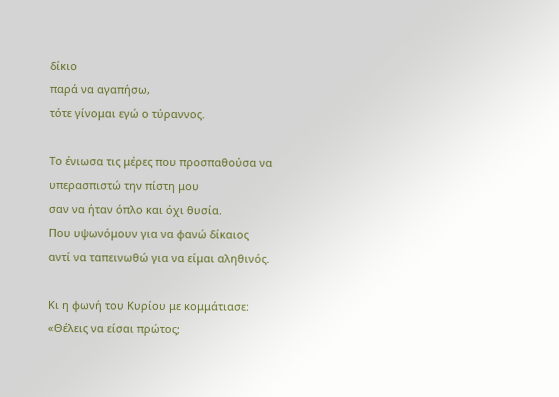δίκιο
παρά να αγαπήσω,
τότε γίνομαι εγώ ο τύραννος.

Το ένιωσα τις μέρες που προσπαθούσα να υπερασπιστώ την πίστη μου
σαν να ήταν όπλο και όχι θυσία.
Που υψωνόμουν για να φανώ δίκαιος
αντί να ταπεινωθώ για να είμαι αληθινός.

Κι η φωνή του Κυρίου με κομμάτιασε:
«Θέλεις να είσαι πρώτος;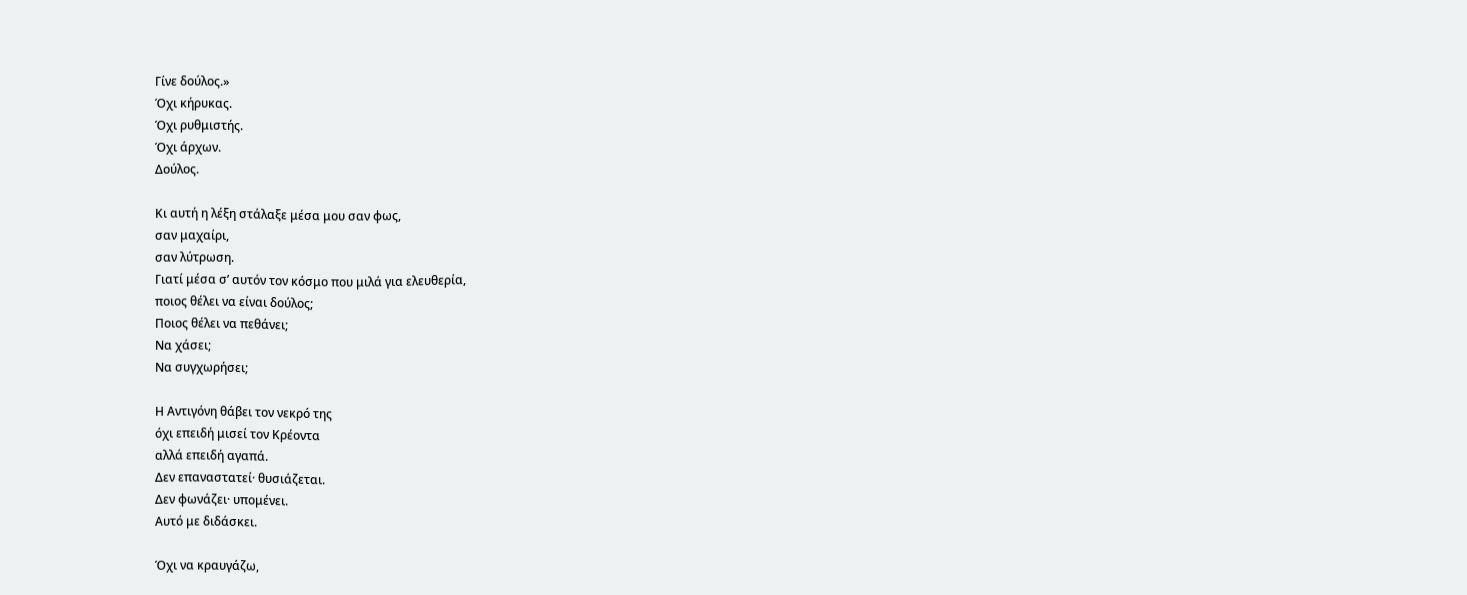Γίνε δούλος.»
Όχι κήρυκας.
Όχι ρυθμιστής.
Όχι άρχων.
Δούλος.

Κι αυτή η λέξη στάλαξε μέσα μου σαν φως,
σαν μαχαίρι,
σαν λύτρωση.
Γιατί μέσα σ’ αυτόν τον κόσμο που μιλά για ελευθερία,
ποιος θέλει να είναι δούλος;
Ποιος θέλει να πεθάνει;
Να χάσει;
Να συγχωρήσει;

Η Αντιγόνη θάβει τον νεκρό της
όχι επειδή μισεί τον Κρέοντα
αλλά επειδή αγαπά.
Δεν επαναστατεί· θυσιάζεται.
Δεν φωνάζει· υπομένει.
Αυτό με διδάσκει.

Όχι να κραυγάζω,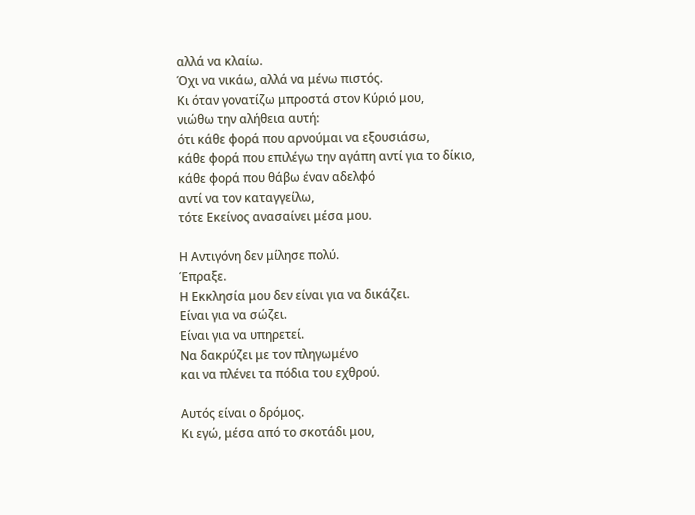αλλά να κλαίω.
Όχι να νικάω, αλλά να μένω πιστός.
Κι όταν γονατίζω μπροστά στον Κύριό μου,
νιώθω την αλήθεια αυτή:
ότι κάθε φορά που αρνούμαι να εξουσιάσω,
κάθε φορά που επιλέγω την αγάπη αντί για το δίκιο,
κάθε φορά που θάβω έναν αδελφό
αντί να τον καταγγείλω,
τότε Εκείνος ανασαίνει μέσα μου.

Η Αντιγόνη δεν μίλησε πολύ.
Έπραξε.
Η Εκκλησία μου δεν είναι για να δικάζει.
Είναι για να σώζει.
Είναι για να υπηρετεί.
Να δακρύζει με τον πληγωμένο
και να πλένει τα πόδια του εχθρού.

Αυτός είναι ο δρόμος.
Κι εγώ, μέσα από το σκοτάδι μου,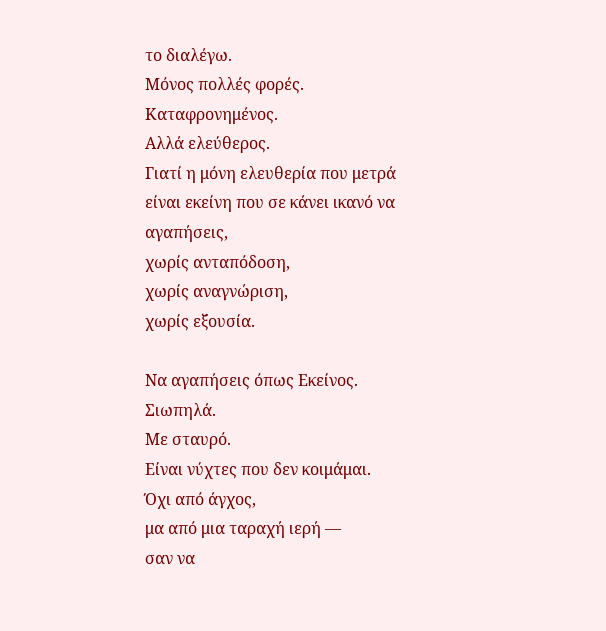το διαλέγω.
Μόνος πολλές φορές.
Καταφρονημένος.
Αλλά ελεύθερος.
Γιατί η μόνη ελευθερία που μετρά
είναι εκείνη που σε κάνει ικανό να αγαπήσεις,
χωρίς ανταπόδοση,
χωρίς αναγνώριση,
χωρίς εξουσία.

Να αγαπήσεις όπως Εκείνος.
Σιωπηλά.
Με σταυρό.
Είναι νύχτες που δεν κοιμάμαι.
Όχι από άγχος,
μα από μια ταραχή ιερή —
σαν να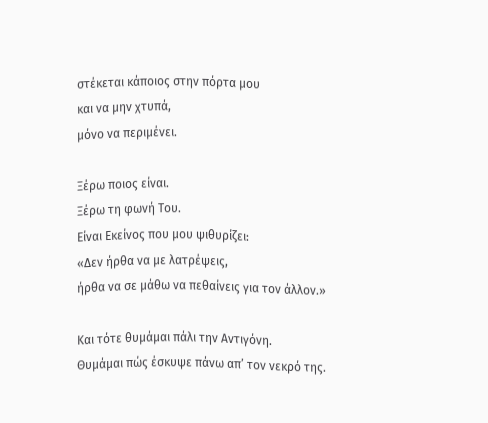στέκεται κάποιος στην πόρτα μου
και να μην χτυπά,
μόνο να περιμένει.

Ξέρω ποιος είναι.
Ξέρω τη φωνή Του.
Είναι Εκείνος που μου ψιθυρίζει:
«Δεν ήρθα να με λατρέψεις,
ήρθα να σε μάθω να πεθαίνεις για τον άλλον.»

Και τότε θυμάμαι πάλι την Αντιγόνη.
Θυμάμαι πώς έσκυψε πάνω απ’ τον νεκρό της.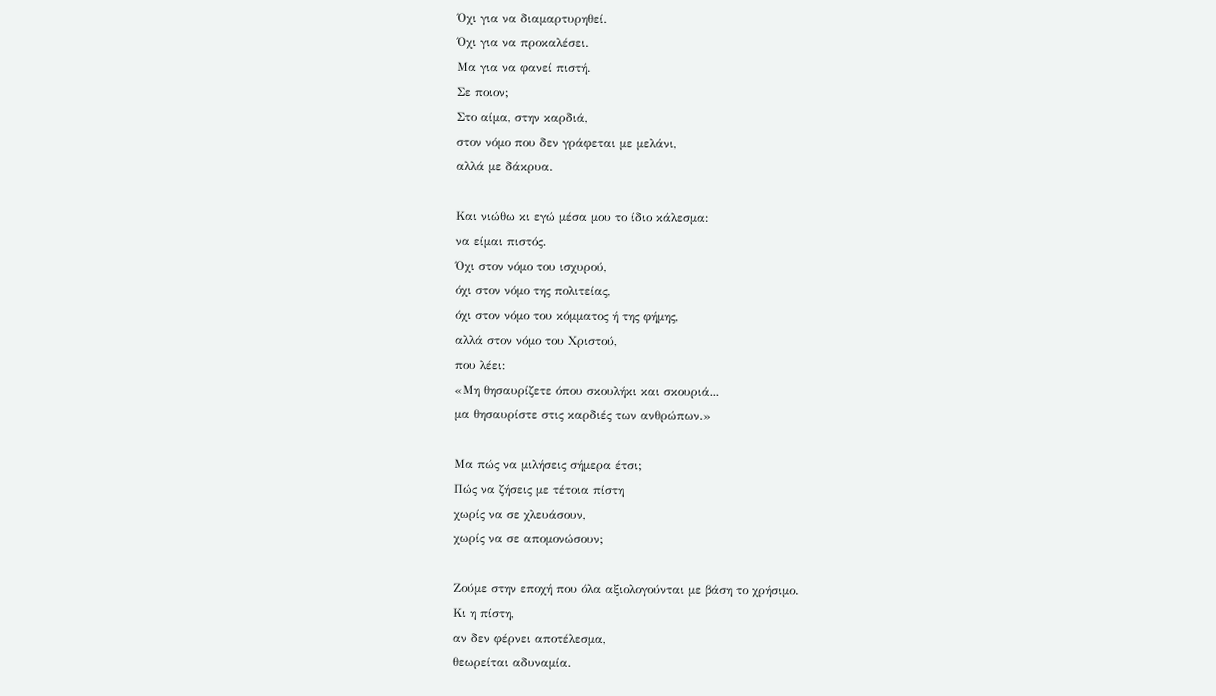Όχι για να διαμαρτυρηθεί.
Όχι για να προκαλέσει.
Μα για να φανεί πιστή.
Σε ποιον;
Στο αίμα, στην καρδιά,
στον νόμο που δεν γράφεται με μελάνι,
αλλά με δάκρυα.

Και νιώθω κι εγώ μέσα μου το ίδιο κάλεσμα:
να είμαι πιστός.
Όχι στον νόμο του ισχυρού,
όχι στον νόμο της πολιτείας,
όχι στον νόμο του κόμματος ή της φήμης,
αλλά στον νόμο του Χριστού,
που λέει:
«Μη θησαυρίζετε όπου σκουλήκι και σκουριά...
μα θησαυρίστε στις καρδιές των ανθρώπων.»

Μα πώς να μιλήσεις σήμερα έτσι;
Πώς να ζήσεις με τέτοια πίστη
χωρίς να σε χλευάσουν,
χωρίς να σε απομονώσουν;

Ζούμε στην εποχή που όλα αξιολογούνται με βάση το χρήσιμο.
Κι η πίστη,
αν δεν φέρνει αποτέλεσμα,
θεωρείται αδυναμία.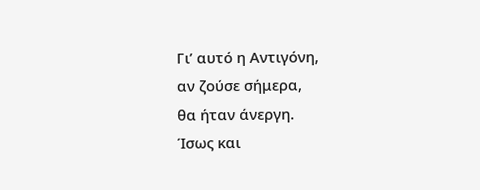Γι’ αυτό η Αντιγόνη,
αν ζούσε σήμερα,
θα ήταν άνεργη.
Ίσως και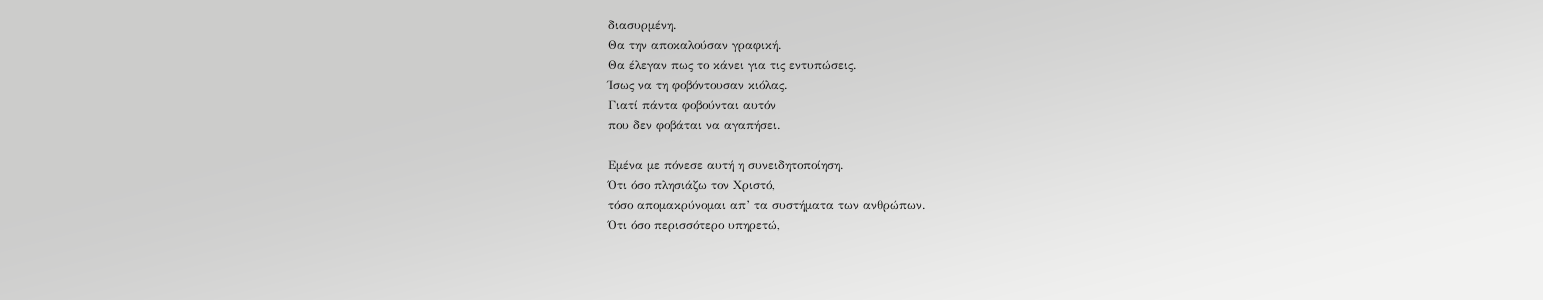διασυρμένη.
Θα την αποκαλούσαν γραφική.
Θα έλεγαν πως το κάνει για τις εντυπώσεις.
Ίσως να τη φοβόντουσαν κιόλας.
Γιατί πάντα φοβούνται αυτόν
που δεν φοβάται να αγαπήσει.

Εμένα με πόνεσε αυτή η συνειδητοποίηση.
Ότι όσο πλησιάζω τον Χριστό,
τόσο απομακρύνομαι απ’ τα συστήματα των ανθρώπων.
Ότι όσο περισσότερο υπηρετώ,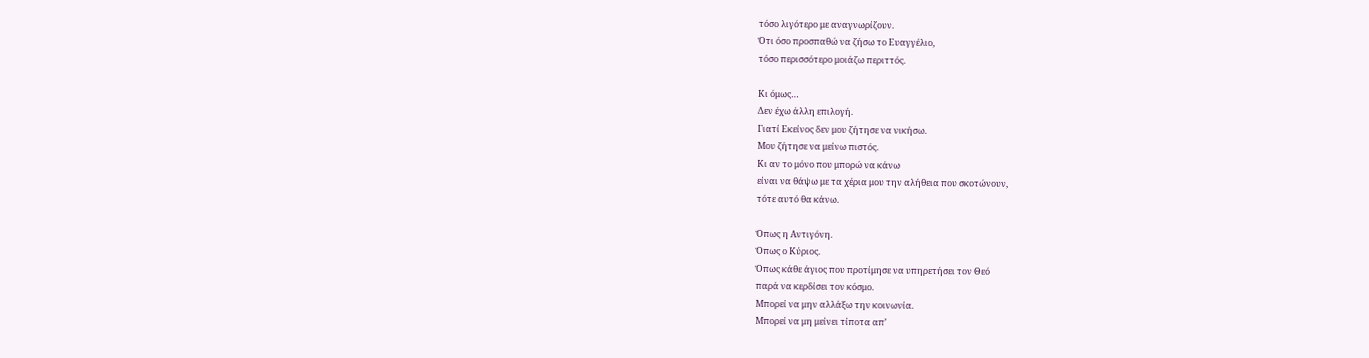τόσο λιγότερο με αναγνωρίζουν.
Ότι όσο προσπαθώ να ζήσω το Ευαγγέλιο,
τόσο περισσότερο μοιάζω περιττός.

Κι όμως…
Δεν έχω άλλη επιλογή.
Γιατί Εκείνος δεν μου ζήτησε να νικήσω.
Μου ζήτησε να μείνω πιστός.
Κι αν το μόνο που μπορώ να κάνω
είναι να θάψω με τα χέρια μου την αλήθεια που σκοτώνουν,
τότε αυτό θα κάνω.

Όπως η Αντιγόνη.
Όπως ο Κύριος.
Όπως κάθε άγιος που προτίμησε να υπηρετήσει τον Θεό
παρά να κερδίσει τον κόσμο.
Μπορεί να μην αλλάξω την κοινωνία.
Μπορεί να μη μείνει τίποτα απ’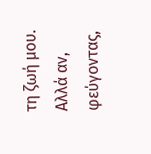τη ζωή μου.
Αλλά αν, φεύγοντας,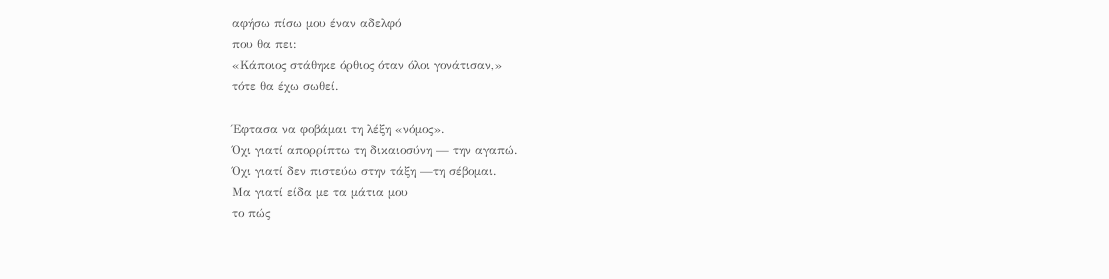αφήσω πίσω μου έναν αδελφό
που θα πει:
«Κάποιος στάθηκε όρθιος όταν όλοι γονάτισαν,»
τότε θα έχω σωθεί.

Έφτασα να φοβάμαι τη λέξη «νόμος».
Όχι γιατί απορρίπτω τη δικαιοσύνη — την αγαπώ.
Όχι γιατί δεν πιστεύω στην τάξη —τη σέβομαι.
Μα γιατί είδα με τα μάτια μου
το πώς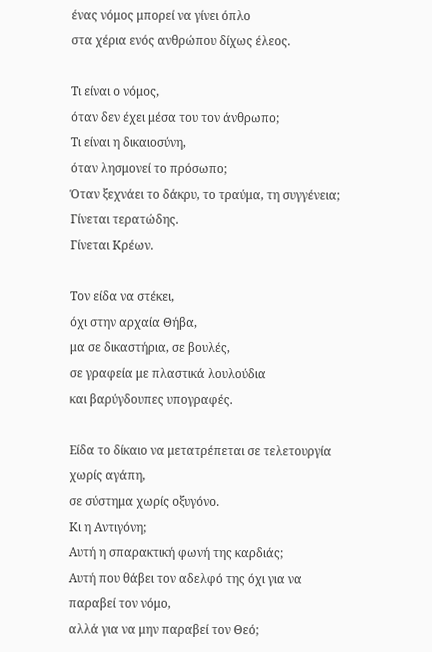ένας νόμος μπορεί να γίνει όπλο
στα χέρια ενός ανθρώπου δίχως έλεος.

Τι είναι ο νόμος,
όταν δεν έχει μέσα του τον άνθρωπο;
Τι είναι η δικαιοσύνη,
όταν λησμονεί το πρόσωπο;
Όταν ξεχνάει το δάκρυ, το τραύμα, τη συγγένεια;
Γίνεται τερατώδης.
Γίνεται Κρέων.

Τον είδα να στέκει,
όχι στην αρχαία Θήβα,
μα σε δικαστήρια, σε βουλές,
σε γραφεία με πλαστικά λουλούδια
και βαρύγδουπες υπογραφές.

Είδα το δίκαιο να μετατρέπεται σε τελετουργία χωρίς αγάπη,
σε σύστημα χωρίς οξυγόνο.
Κι η Αντιγόνη;
Αυτή η σπαρακτική φωνή της καρδιάς;
Αυτή που θάβει τον αδελφό της όχι για να παραβεί τον νόμο,
αλλά για να μην παραβεί τον Θεό;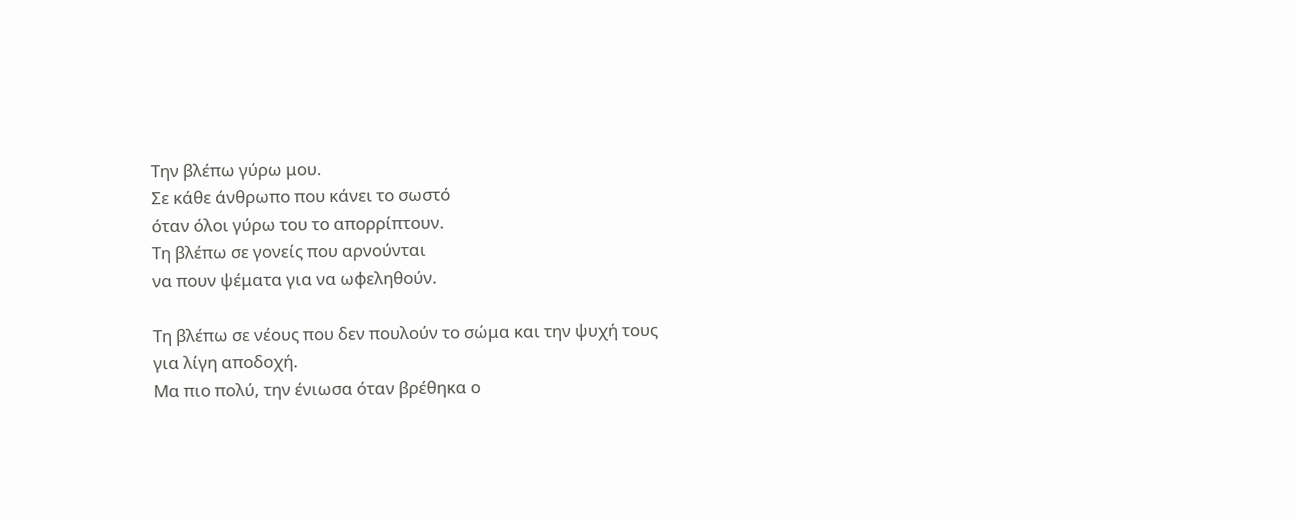Την βλέπω γύρω μου.
Σε κάθε άνθρωπο που κάνει το σωστό
όταν όλοι γύρω του το απορρίπτουν.
Τη βλέπω σε γονείς που αρνούνται
να πουν ψέματα για να ωφεληθούν.

Τη βλέπω σε νέους που δεν πουλούν το σώμα και την ψυχή τους
για λίγη αποδοχή.
Μα πιο πολύ, την ένιωσα όταν βρέθηκα ο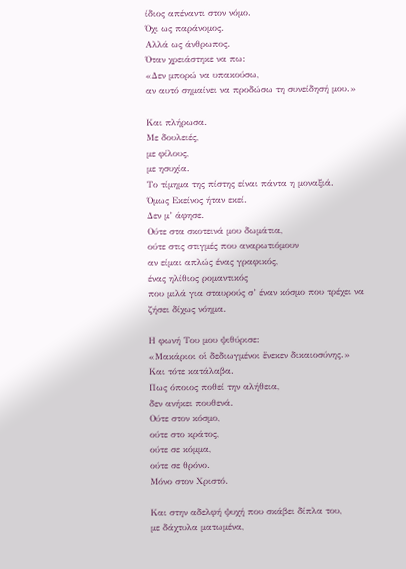ίδιος απέναντι στον νόμο.
Όχι ως παράνομος.
Αλλά ως άνθρωπος.
Όταν χρειάστηκε να πω:
«Δεν μπορώ να υπακούσω,
αν αυτό σημαίνει να προδώσω τη συνείδησή μου.»

Και πλήρωσα.
Με δουλειές,
με φίλους,
με ησυχία.
Το τίμημα της πίστης είναι πάντα η μοναξιά.
Όμως Εκείνος ήταν εκεί.
Δεν μ’ άφησε.
Ούτε στα σκοτεινά μου δωμάτια,
ούτε στις στιγμές που αναρωτιόμουν
αν είμαι απλώς ένας γραφικός,
ένας ηλίθιος ρομαντικός
που μιλά για σταυρούς σ’ έναν κόσμο που τρέχει να ζήσει δίχως νόημα.

Η φωνή Του μου ψιθύρισε:
«Μακάριοι οἱ δεδιωγμένοι ἕνεκεν δικαιοσύνης.»
Και τότε κατάλαβα.
Πως όποιος ποθεί την αλήθεια,
δεν ανήκει πουθενά.
Ούτε στον κόσμο,
ούτε στο κράτος,
ούτε σε κόμμα,
ούτε σε θρόνο.
Μόνο στον Χριστό.

Και στην αδελφή ψυχή που σκάβει δίπλα του,
με δάχτυλα ματωμένα,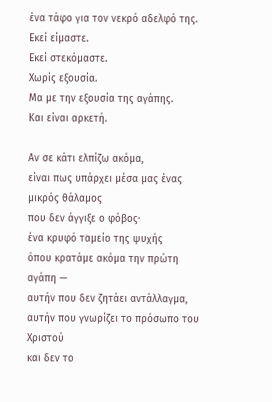ένα τάφο για τον νεκρό αδελφό της.
Εκεί είμαστε.
Εκεί στεκόμαστε.
Χωρίς εξουσία.
Μα με την εξουσία της αγάπης.
Και είναι αρκετή.

Αν σε κάτι ελπίζω ακόμα,
είναι πως υπάρχει μέσα μας ένας μικρός θάλαμος
που δεν άγγιξε ο φόβος·
ένα κρυφό ταμείο της ψυχής
όπου κρατάμε ακόμα την πρώτη αγάπη —
αυτήν που δεν ζητάει αντάλλαγμα,
αυτήν που γνωρίζει το πρόσωπο του Χριστού
και δεν το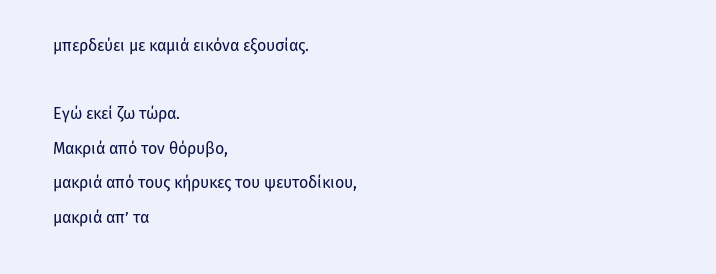μπερδεύει με καμιά εικόνα εξουσίας.

Εγώ εκεί ζω τώρα.
Μακριά από τον θόρυβο,
μακριά από τους κήρυκες του ψευτοδίκιου,
μακριά απ’ τα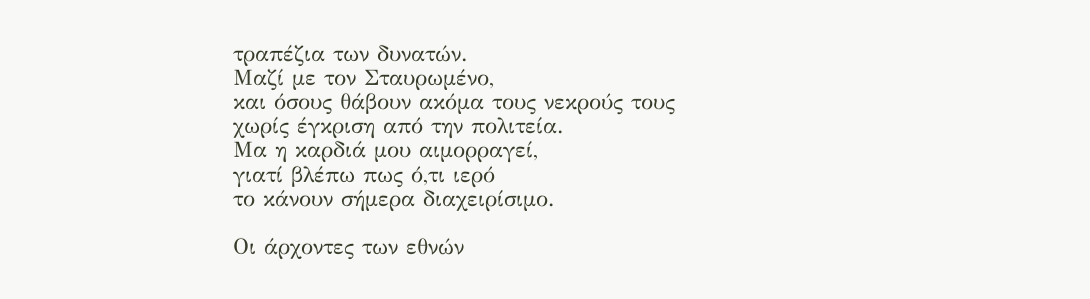τραπέζια των δυνατών.
Μαζί με τον Σταυρωμένο,
και όσους θάβουν ακόμα τους νεκρούς τους
χωρίς έγκριση από την πολιτεία.
Μα η καρδιά μου αιμορραγεί,
γιατί βλέπω πως ό,τι ιερό
το κάνουν σήμερα διαχειρίσιμο.

Οι άρχοντες των εθνών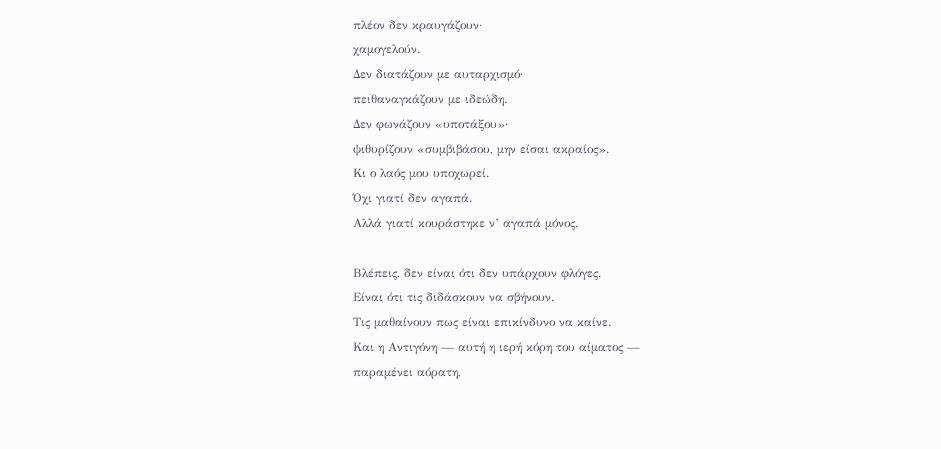πλέον δεν κραυγάζουν·
χαμογελούν.
Δεν διατάζουν με αυταρχισμό·
πειθαναγκάζουν με ιδεώδη.
Δεν φωνάζουν «υποτάξου»·
ψιθυρίζουν «συμβιβάσου, μην είσαι ακραίος».
Κι ο λαός μου υποχωρεί.
Όχι γιατί δεν αγαπά.
Αλλά γιατί κουράστηκε ν’ αγαπά μόνος.

Βλέπεις, δεν είναι ότι δεν υπάρχουν φλόγες.
Είναι ότι τις διδάσκουν να σβήνουν.
Τις μαθαίνουν πως είναι επικίνδυνο να καίνε.
Και η Αντιγόνη — αυτή η ιερή κόρη του αίματος —
παραμένει αόρατη,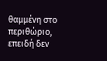θαμμένη στο περιθώριο,
επειδή δεν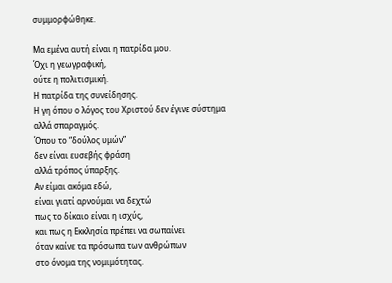συμμορφώθηκε.

Μα εμένα αυτή είναι η πατρίδα μου.
Όχι η γεωγραφική,
ούτε η πολιτισμική.
Η πατρίδα της συνείδησης.
Η γη όπου ο λόγος του Χριστού δεν έγινε σύστημα
αλλά σπαραγμός.
Όπου το “δούλος υμών”
δεν είναι ευσεβής φράση
αλλά τρόπος ύπαρξης.
Αν είμαι ακόμα εδώ,
είναι γιατί αρνούμαι να δεχτώ
πως το δίκαιο είναι η ισχύς,
και πως η Εκκλησία πρέπει να σωπαίνει
όταν καίνε τα πρόσωπα των ανθρώπων
στο όνομα της νομιμότητας.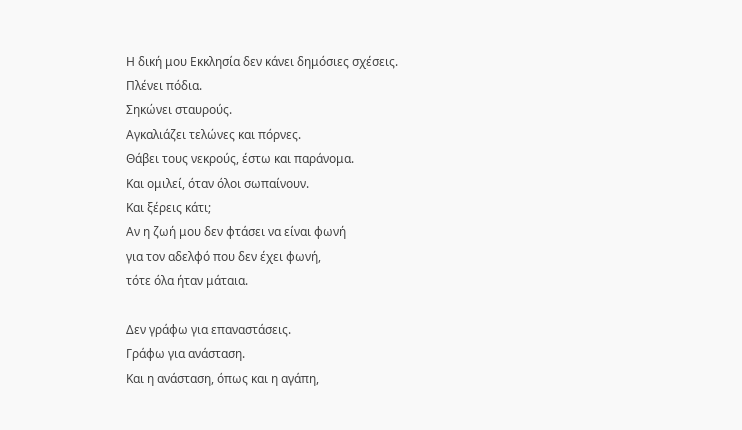Η δική μου Εκκλησία δεν κάνει δημόσιες σχέσεις.
Πλένει πόδια.
Σηκώνει σταυρούς.
Αγκαλιάζει τελώνες και πόρνες.
Θάβει τους νεκρούς, έστω και παράνομα.
Και ομιλεί, όταν όλοι σωπαίνουν.
Και ξέρεις κάτι;
Αν η ζωή μου δεν φτάσει να είναι φωνή
για τον αδελφό που δεν έχει φωνή,
τότε όλα ήταν μάταια.

Δεν γράφω για επαναστάσεις.
Γράφω για ανάσταση.
Και η ανάσταση, όπως και η αγάπη,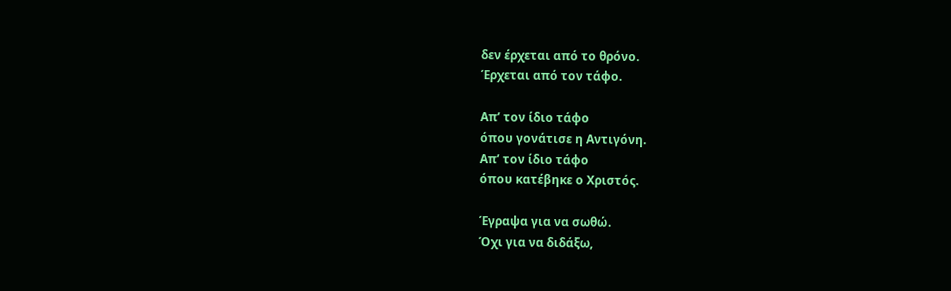δεν έρχεται από το θρόνο.
Έρχεται από τον τάφο.

Απ’ τον ίδιο τάφο
όπου γονάτισε η Αντιγόνη.
Απ’ τον ίδιο τάφο
όπου κατέβηκε ο Χριστός.

Έγραψα για να σωθώ.
Όχι για να διδάξω,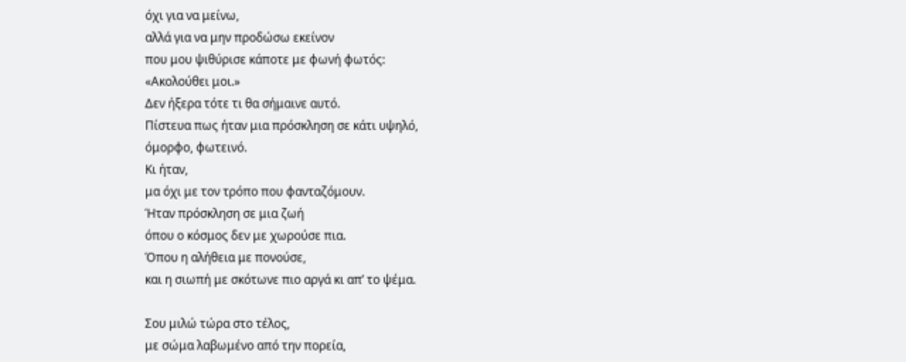όχι για να μείνω,
αλλά για να μην προδώσω εκείνον
που μου ψιθύρισε κάποτε με φωνή φωτός:
«Ακολούθει μοι.»
Δεν ήξερα τότε τι θα σήμαινε αυτό.
Πίστευα πως ήταν μια πρόσκληση σε κάτι υψηλό,
όμορφο, φωτεινό.
Κι ήταν,
μα όχι με τον τρόπο που φανταζόμουν.
Ήταν πρόσκληση σε μια ζωή
όπου ο κόσμος δεν με χωρούσε πια.
Όπου η αλήθεια με πονούσε,
και η σιωπή με σκότωνε πιο αργά κι απ’ το ψέμα.

Σου μιλώ τώρα στο τέλος,
με σώμα λαβωμένο από την πορεία,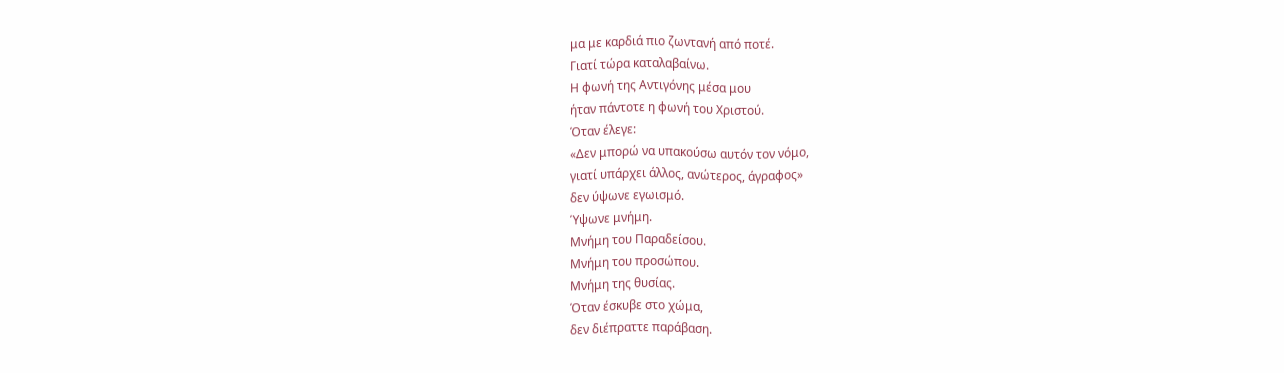μα με καρδιά πιο ζωντανή από ποτέ.
Γιατί τώρα καταλαβαίνω.
Η φωνή της Αντιγόνης μέσα μου
ήταν πάντοτε η φωνή του Χριστού.
Όταν έλεγε:
«Δεν μπορώ να υπακούσω αυτόν τον νόμο,
γιατί υπάρχει άλλος, ανώτερος, άγραφος»
δεν ύψωνε εγωισμό.
Ύψωνε μνήμη.
Μνήμη του Παραδείσου.
Μνήμη του προσώπου.
Μνήμη της θυσίας.
Όταν έσκυβε στο χώμα,
δεν διέπραττε παράβαση.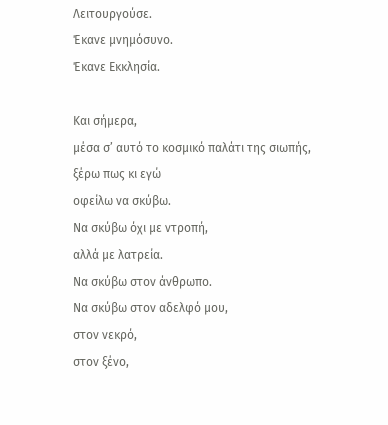Λειτουργούσε.
Έκανε μνημόσυνο.
Έκανε Εκκλησία.

Και σήμερα,
μέσα σ’ αυτό το κοσμικό παλάτι της σιωπής,
ξέρω πως κι εγώ
οφείλω να σκύβω.
Να σκύβω όχι με ντροπή,
αλλά με λατρεία.
Να σκύβω στον άνθρωπο.
Να σκύβω στον αδελφό μου,
στον νεκρό,
στον ξένο,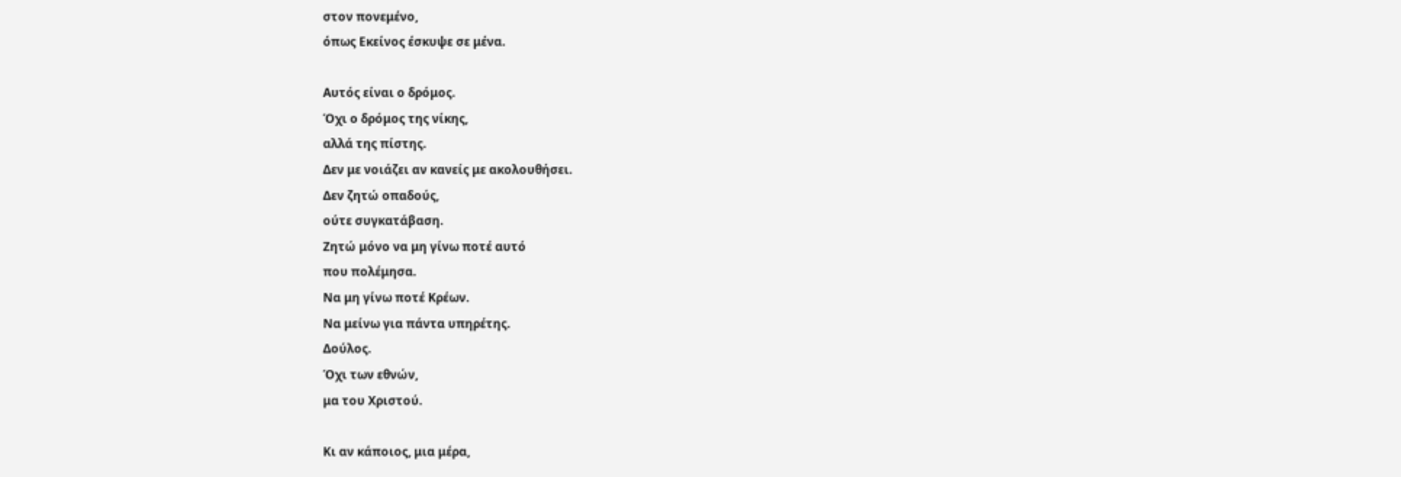στον πονεμένο,
όπως Εκείνος έσκυψε σε μένα.

Αυτός είναι ο δρόμος.
Όχι ο δρόμος της νίκης,
αλλά της πίστης.
Δεν με νοιάζει αν κανείς με ακολουθήσει.
Δεν ζητώ οπαδούς,
ούτε συγκατάβαση.
Ζητώ μόνο να μη γίνω ποτέ αυτό
που πολέμησα.
Να μη γίνω ποτέ Κρέων.
Να μείνω για πάντα υπηρέτης.
Δούλος.
Όχι των εθνών,
μα του Χριστού.

Κι αν κάποιος, μια μέρα,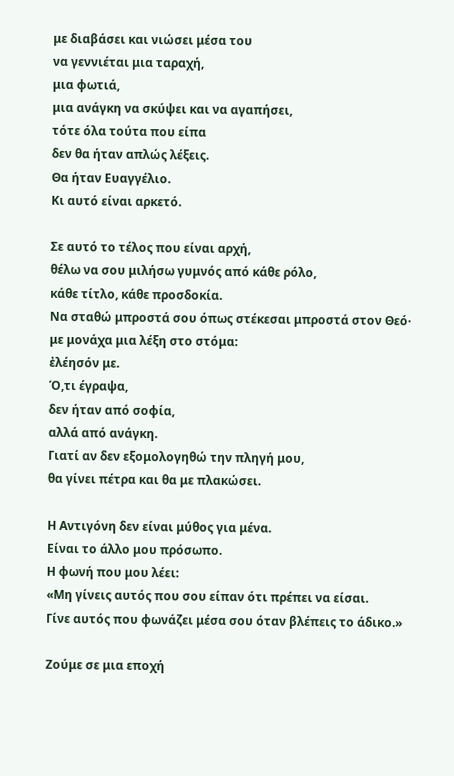με διαβάσει και νιώσει μέσα του
να γεννιέται μια ταραχή,
μια φωτιά,
μια ανάγκη να σκύψει και να αγαπήσει,
τότε όλα τούτα που είπα
δεν θα ήταν απλώς λέξεις.
Θα ήταν Ευαγγέλιο.
Κι αυτό είναι αρκετό.

Σε αυτό το τέλος που είναι αρχή,
θέλω να σου μιλήσω γυμνός από κάθε ρόλο,
κάθε τίτλο, κάθε προσδοκία.
Να σταθώ μπροστά σου όπως στέκεσαι μπροστά στον Θεό·
με μονάχα μια λέξη στο στόμα:
ἐλέησόν με.
Ό,τι έγραψα,
δεν ήταν από σοφία,
αλλά από ανάγκη.
Γιατί αν δεν εξομολογηθώ την πληγή μου,
θα γίνει πέτρα και θα με πλακώσει.

Η Αντιγόνη δεν είναι μύθος για μένα.
Είναι το άλλο μου πρόσωπο.
Η φωνή που μου λέει:
«Μη γίνεις αυτός που σου είπαν ότι πρέπει να είσαι.
Γίνε αυτός που φωνάζει μέσα σου όταν βλέπεις το άδικο.»

Ζούμε σε μια εποχή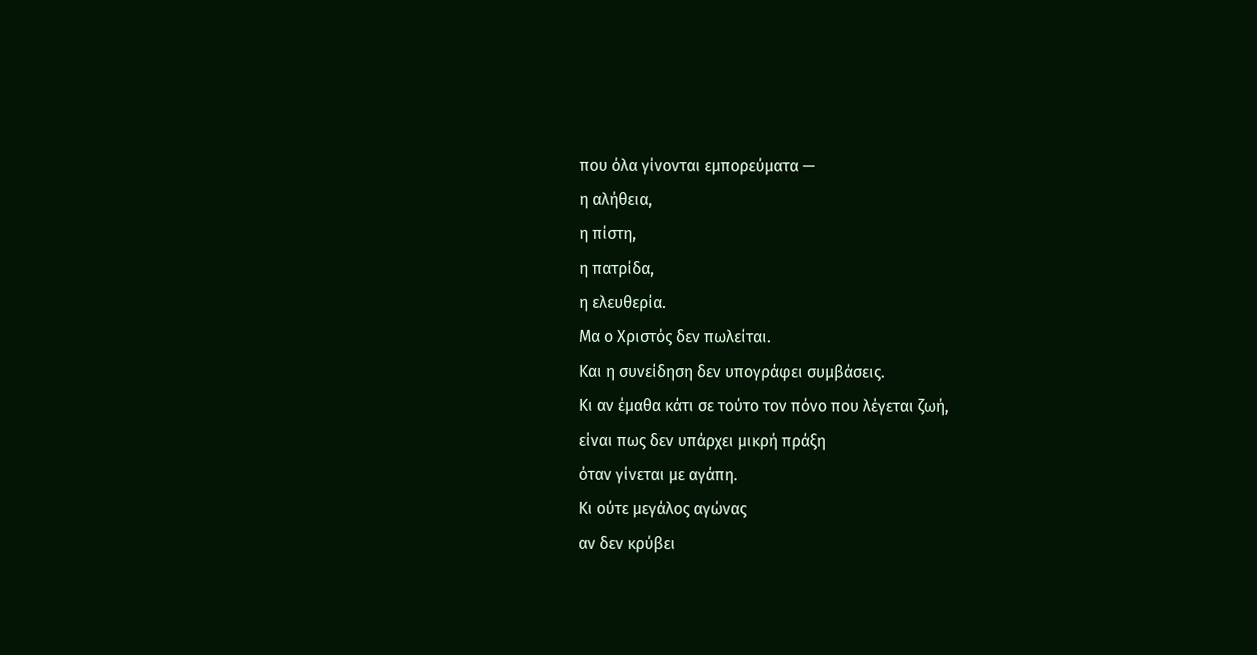που όλα γίνονται εμπορεύματα —
η αλήθεια,
η πίστη,
η πατρίδα,
η ελευθερία.
Μα ο Χριστός δεν πωλείται.
Και η συνείδηση δεν υπογράφει συμβάσεις.
Κι αν έμαθα κάτι σε τούτο τον πόνο που λέγεται ζωή,
είναι πως δεν υπάρχει μικρή πράξη
όταν γίνεται με αγάπη.
Κι ούτε μεγάλος αγώνας
αν δεν κρύβει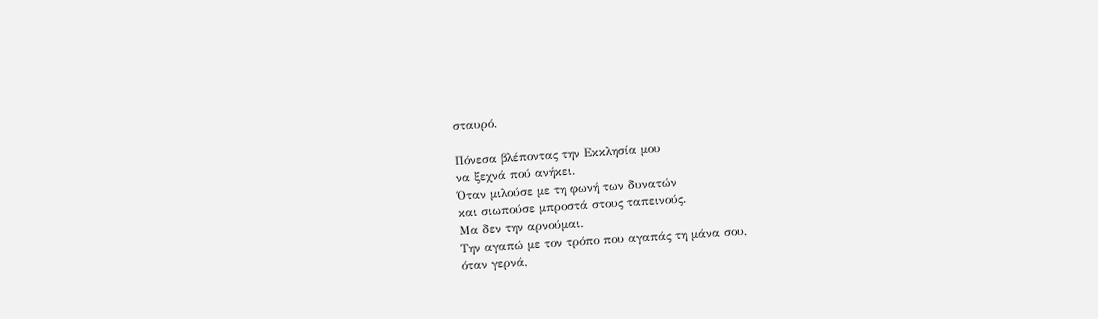σταυρό.

Πόνεσα βλέποντας την Εκκλησία μου
να ξεχνά πού ανήκει.
Όταν μιλούσε με τη φωνή των δυνατών
και σιωπούσε μπροστά στους ταπεινούς.
Μα δεν την αρνούμαι.
Την αγαπώ με τον τρόπο που αγαπάς τη μάνα σου,
όταν γερνά,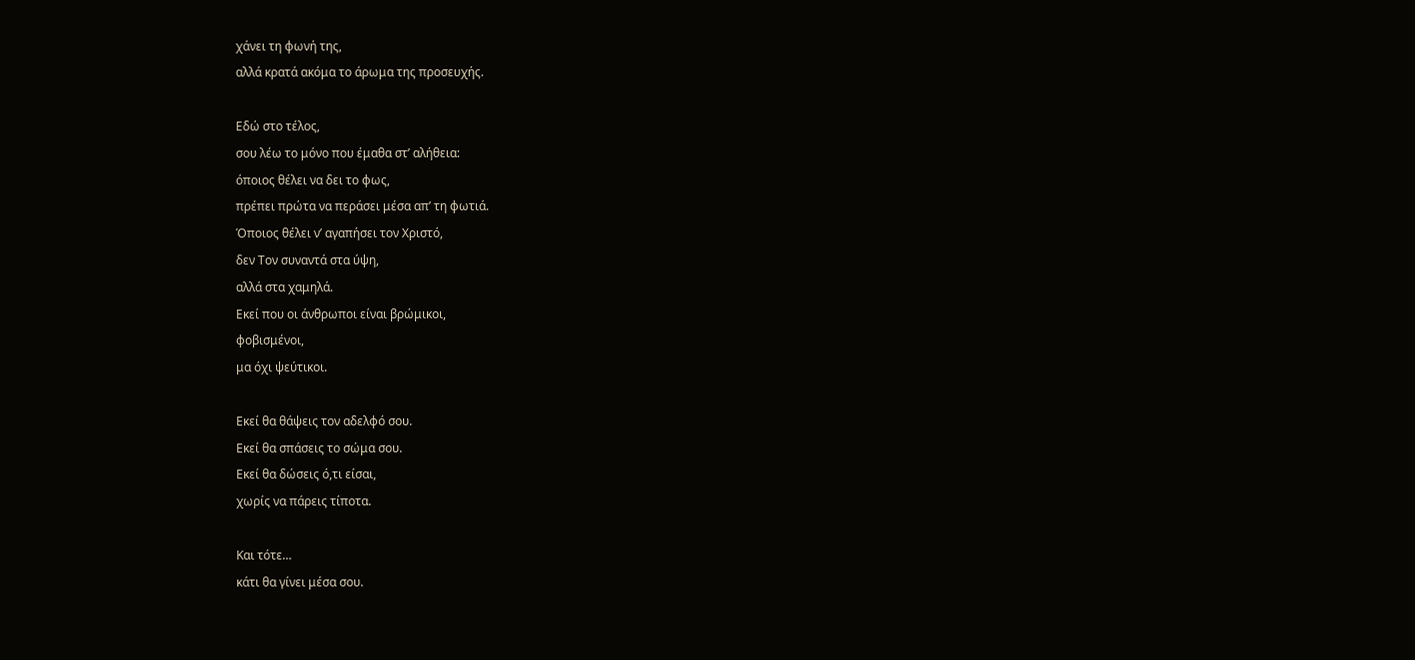χάνει τη φωνή της,
αλλά κρατά ακόμα το άρωμα της προσευχής.

Εδώ στο τέλος,
σου λέω το μόνο που έμαθα στ’ αλήθεια:
όποιος θέλει να δει το φως,
πρέπει πρώτα να περάσει μέσα απ’ τη φωτιά.
Όποιος θέλει ν’ αγαπήσει τον Χριστό,
δεν Τον συναντά στα ύψη,
αλλά στα χαμηλά.
Εκεί που οι άνθρωποι είναι βρώμικοι,
φοβισμένοι,
μα όχι ψεύτικοι.

Εκεί θα θάψεις τον αδελφό σου.
Εκεί θα σπάσεις το σώμα σου.
Εκεί θα δώσεις ό,τι είσαι,
χωρίς να πάρεις τίποτα.

Και τότε…
κάτι θα γίνει μέσα σου.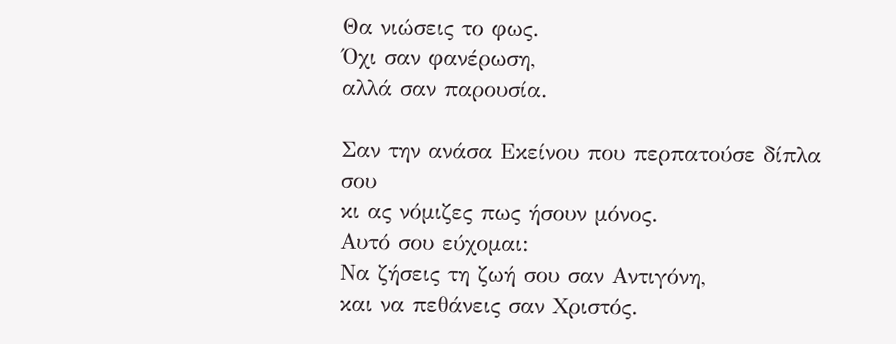Θα νιώσεις το φως.
Όχι σαν φανέρωση,
αλλά σαν παρουσία.

Σαν την ανάσα Εκείνου που περπατούσε δίπλα σου
κι ας νόμιζες πως ήσουν μόνος.
Αυτό σου εύχομαι:
Να ζήσεις τη ζωή σου σαν Αντιγόνη,
και να πεθάνεις σαν Χριστός.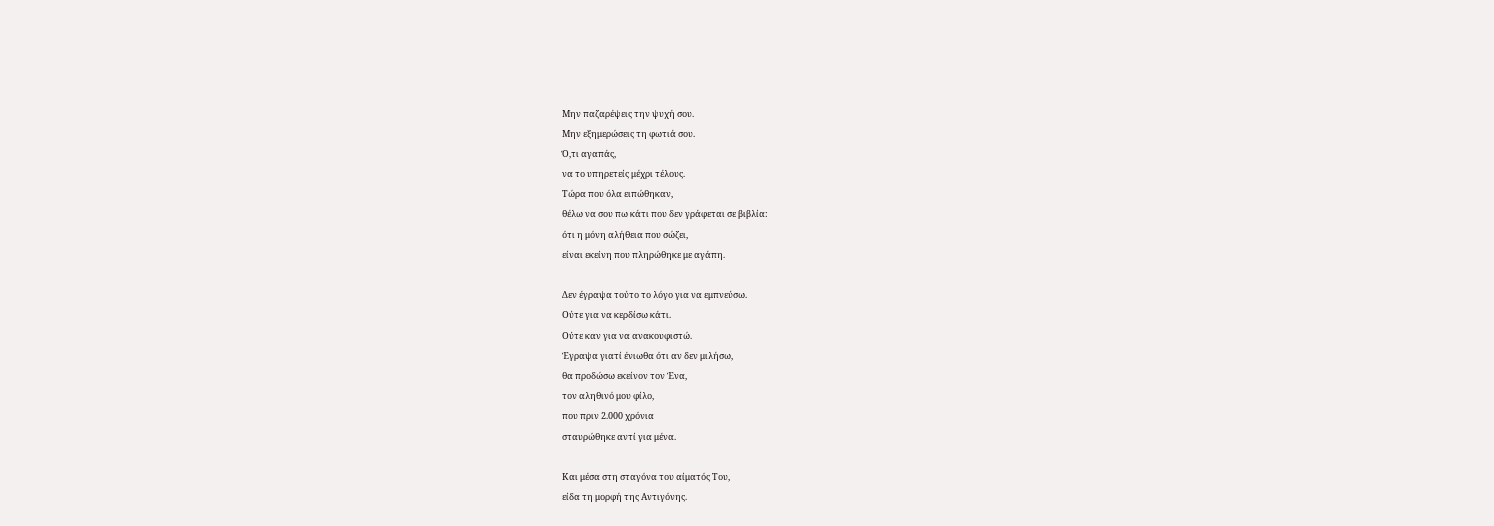Μην παζαρέψεις την ψυχή σου.
Μην εξημερώσεις τη φωτιά σου.
Ό,τι αγαπάς,
να το υπηρετείς μέχρι τέλους.
Τώρα που όλα ειπώθηκαν,
θέλω να σου πω κάτι που δεν γράφεται σε βιβλία:
ότι η μόνη αλήθεια που σώζει,
είναι εκείνη που πληρώθηκε με αγάπη.

Δεν έγραψα τούτο το λόγο για να εμπνεύσω.
Ούτε για να κερδίσω κάτι.
Ούτε καν για να ανακουφιστώ.
Έγραψα γιατί ένιωθα ότι αν δεν μιλήσω,
θα προδώσω εκείνον τον Ένα,
τον αληθινό μου φίλο,
που πριν 2.000 χρόνια
σταυρώθηκε αντί για μένα.

Και μέσα στη σταγόνα του αίματός Του,
είδα τη μορφή της Αντιγόνης.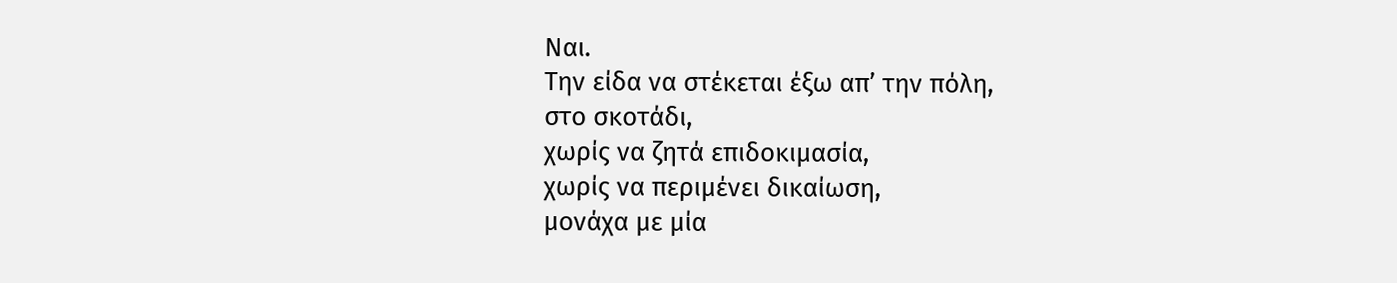Ναι.
Την είδα να στέκεται έξω απ’ την πόλη,
στο σκοτάδι,
χωρίς να ζητά επιδοκιμασία,
χωρίς να περιμένει δικαίωση,
μονάχα με μία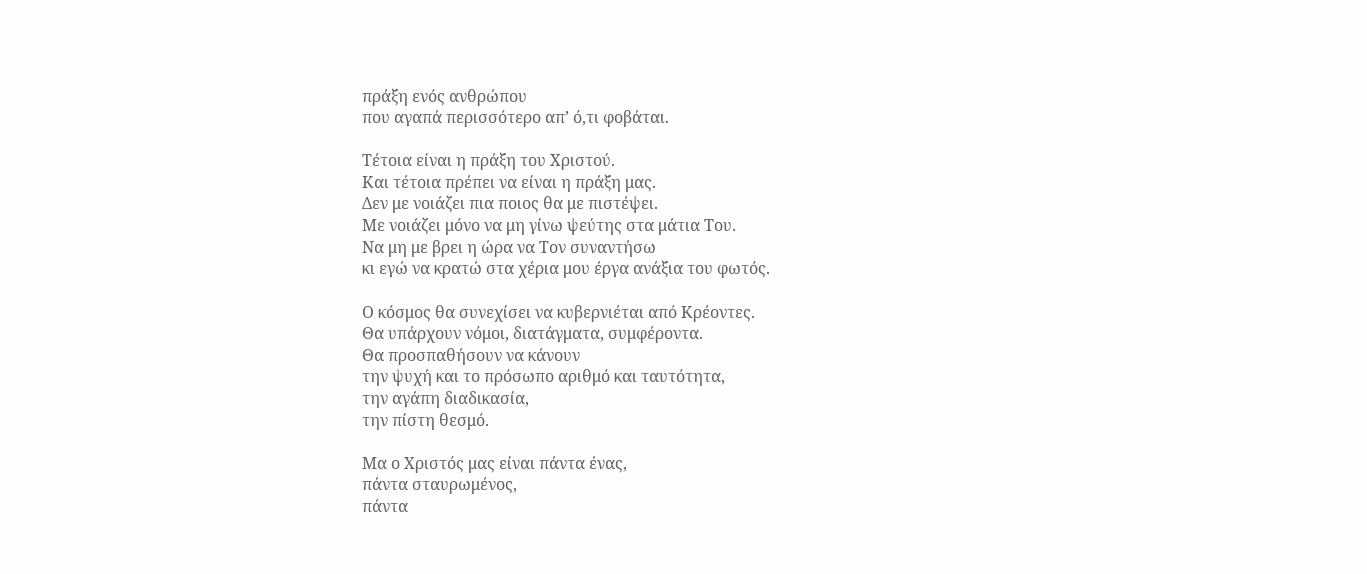πράξη ενός ανθρώπου
που αγαπά περισσότερο απ’ ό,τι φοβάται.

Τέτοια είναι η πράξη του Χριστού.
Και τέτοια πρέπει να είναι η πράξη μας.
Δεν με νοιάζει πια ποιος θα με πιστέψει.
Με νοιάζει μόνο να μη γίνω ψεύτης στα μάτια Του.
Να μη με βρει η ώρα να Τον συναντήσω
κι εγώ να κρατώ στα χέρια μου έργα ανάξια του φωτός.

Ο κόσμος θα συνεχίσει να κυβερνιέται από Κρέοντες.
Θα υπάρχουν νόμοι, διατάγματα, συμφέροντα.
Θα προσπαθήσουν να κάνουν
την ψυχή και το πρόσωπο αριθμό και ταυτότητα,
την αγάπη διαδικασία,
την πίστη θεσμό.

Μα ο Χριστός μας είναι πάντα ένας,
πάντα σταυρωμένος,
πάντα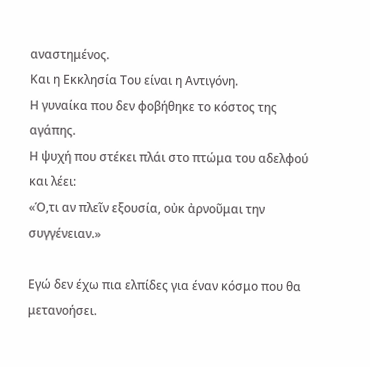αναστημένος.
Και η Εκκλησία Του είναι η Αντιγόνη.
Η γυναίκα που δεν φοβήθηκε το κόστος της αγάπης.
Η ψυχή που στέκει πλάι στο πτώμα του αδελφού
και λέει:
«Ό,τι αν πλεῖν εξουσία, οὐκ ἀρνοῦμαι την συγγένειαν.»

Εγώ δεν έχω πια ελπίδες για έναν κόσμο που θα μετανοήσει.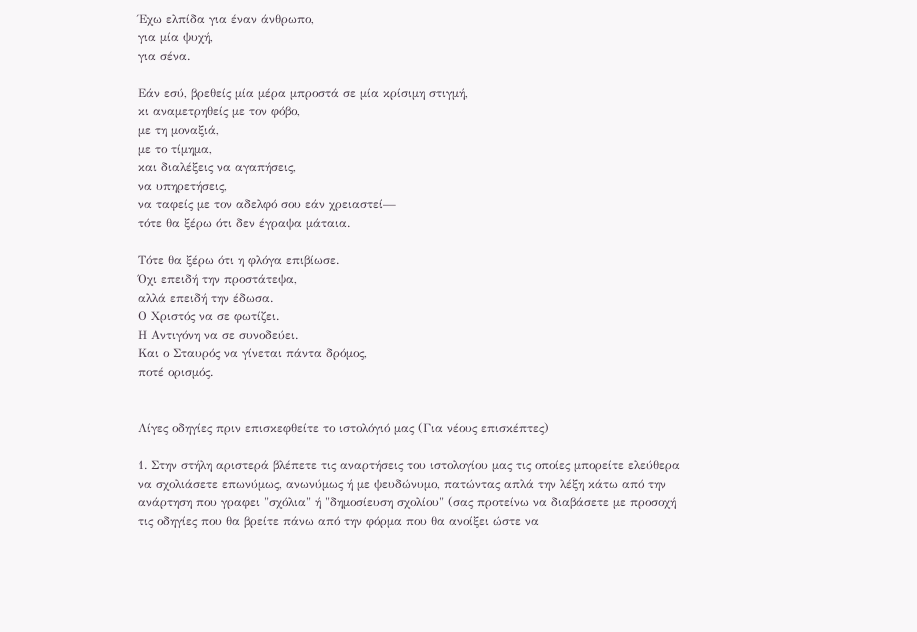Έχω ελπίδα για έναν άνθρωπο,
για μία ψυχή,
για σένα.

Εάν εσύ, βρεθείς μία μέρα μπροστά σε μία κρίσιμη στιγμή,
κι αναμετρηθείς με τον φόβο,
με τη μοναξιά,
με το τίμημα,
και διαλέξεις να αγαπήσεις,
να υπηρετήσεις,
να ταφείς με τον αδελφό σου εάν χρειαστεί—
τότε θα ξέρω ότι δεν έγραψα μάταια.

Τότε θα ξέρω ότι η φλόγα επιβίωσε.
Όχι επειδή την προστάτεψα,
αλλά επειδή την έδωσα.
Ο Χριστός να σε φωτίζει.
Η Αντιγόνη να σε συνοδεύει.
Και ο Σταυρός να γίνεται πάντα δρόμος,
ποτέ ορισμός.


Λίγες οδηγίες πριν επισκεφθείτε το ιστολόγιό μας (Για νέους επισκέπτες)

1. Στην στήλη αριστερά βλέπετε τις αναρτήσεις του ιστολογίου μας τις οποίες μπορείτε ελεύθερα να σχολιάσετε επωνύμως, ανωνύμως ή με ψευδώνυμο, πατώντας απλά την λέξη κάτω από την ανάρτηση που γραφει "σχόλια" ή "δημοσίευση σχολίου" (σας προτείνω να διαβάσετε με προσοχή τις οδηγίες που θα βρείτε πάνω από την φόρμα που θα ανοίξει ώστε να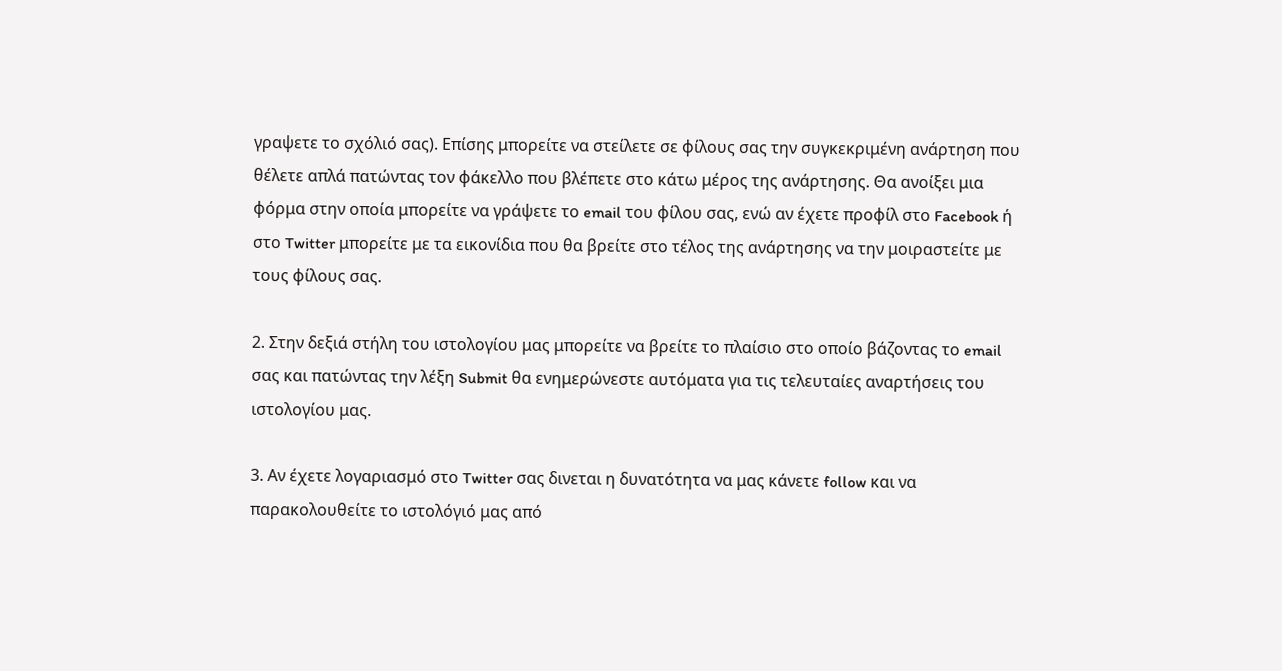γραψετε το σχόλιό σας). Επίσης μπορείτε να στείλετε σε φίλους σας την συγκεκριμένη ανάρτηση που θέλετε απλά πατώντας τον φάκελλο που βλέπετε στο κάτω μέρος της ανάρτησης. Θα ανοίξει μια φόρμα στην οποία μπορείτε να γράψετε το email του φίλου σας, ενώ αν έχετε προφίλ στο Facebook ή στο Twitter μπορείτε με τα εικονίδια που θα βρείτε στο τέλος της ανάρτησης να την μοιραστείτε με τους φίλους σας.

2. Στην δεξιά στήλη του ιστολογίου μας μπορείτε να βρείτε το πλαίσιο στο οποίο βάζοντας το email σας και πατώντας την λέξη Submit θα ενημερώνεστε αυτόματα για τις τελευταίες αναρτήσεις του ιστολογίου μας.

3. Αν έχετε λογαριασμό στο Twitter σας δινεται η δυνατότητα να μας κάνετε follow και να παρακολουθείτε το ιστολόγιό μας από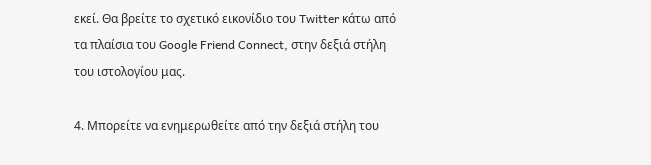εκεί. Θα βρείτε το σχετικό εικονίδιο του Twitter κάτω από τα πλαίσια του Google Friend Connect, στην δεξιά στήλη του ιστολογίου μας.

4. Μπορείτε να ενημερωθείτε από την δεξιά στήλη του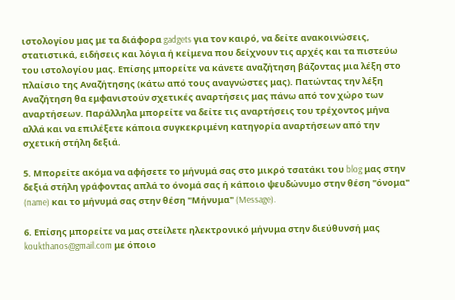ιστολογίου μας με τα διάφορα gadgets για τον καιρό, να δείτε ανακοινώσεις, στατιστικά, ειδήσεις και λόγια ή κείμενα που δείχνουν τις αρχές και τα πιστεύω του ιστολογίου μας. Επίσης μπορείτε να κάνετε αναζήτηση βάζοντας μια λέξη στο πλαίσιο της Αναζήτησης (κάτω από τους αναγνώστες μας). Πατώντας την λέξη Αναζήτηση θα εμφανιστούν σχετικές αναρτήσεις μας πάνω από τον χώρο των αναρτήσεων. Παράλληλα μπορείτε να δείτε τις αναρτήσεις του τρέχοντος μήνα αλλά και να επιλέξετε κάποια συγκεκριμένη κατηγορία αναρτήσεων από την σχετική στήλη δεξιά.

5. Μπορείτε ακόμα να αφήσετε το μήνυμά σας στο μικρό τσατάκι του blog μας στην δεξιά στήλη γράφοντας απλά το όνομά σας ή κάποιο ψευδώνυμο στην θέση "όνομα" (name) και το μήνυμά σας στην θέση "Μήνυμα" (Message).

6. Επίσης μπορείτε να μας στείλετε ηλεκτρονικό μήνυμα στην διεύθυνσή μας koukthanos@gmail.com με όποιο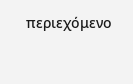περιεχόμενο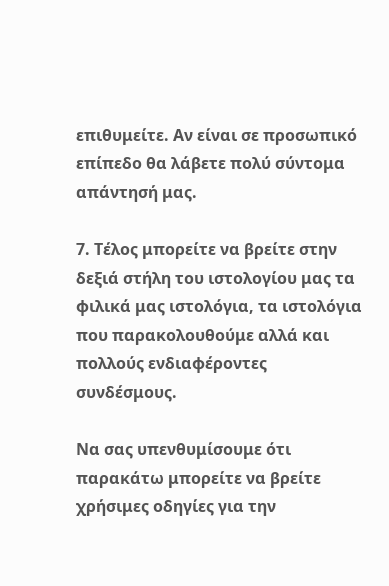επιθυμείτε. Αν είναι σε προσωπικό επίπεδο θα λάβετε πολύ σύντομα απάντησή μας.

7. Τέλος μπορείτε να βρείτε στην δεξιά στήλη του ιστολογίου μας τα φιλικά μας ιστολόγια, τα ιστολόγια που παρακολουθούμε αλλά και πολλούς ενδιαφέροντες συνδέσμους.

Να σας υπενθυμίσουμε ότι παρακάτω μπορείτε να βρείτε χρήσιμες οδηγίες για την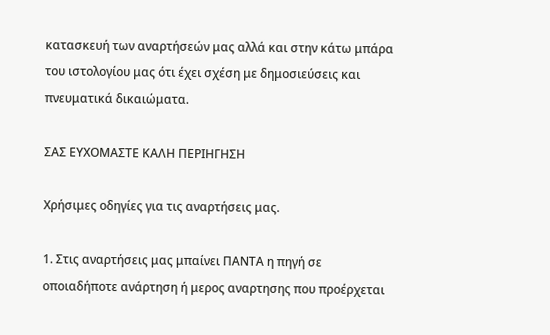κατασκευή των αναρτήσεών μας αλλά και στην κάτω μπάρα του ιστολογίου μας ότι έχει σχέση με δημοσιεύσεις και πνευματικά δικαιώματα.

ΣΑΣ ΕΥΧΟΜΑΣΤΕ ΚΑΛΗ ΠΕΡΙΗΓΗΣΗ

Χρήσιμες οδηγίες για τις αναρτήσεις μας.

1. Στις αναρτήσεις μας μπαίνει ΠΑΝΤΑ η πηγή σε οποιαδήποτε ανάρτηση ή μερος αναρτησης που προέρχεται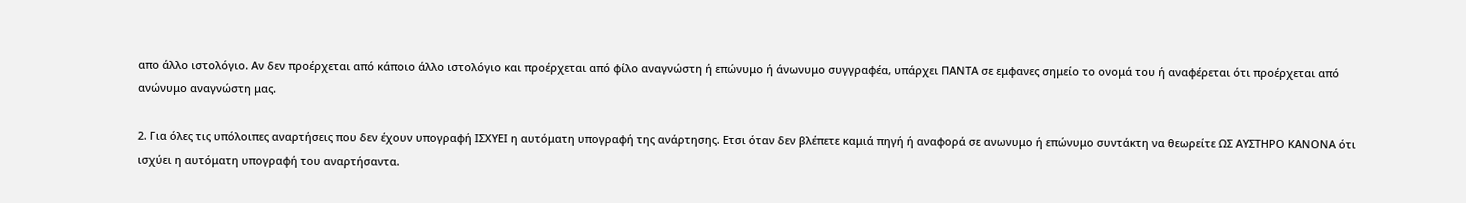απο άλλο ιστολόγιο. Αν δεν προέρχεται από κάποιο άλλο ιστολόγιο και προέρχεται από φίλο αναγνώστη ή επώνυμο ή άνωνυμο συγγραφέα, υπάρχει ΠΑΝΤΑ σε εμφανες σημείο το ονομά του ή αναφέρεται ότι προέρχεται από ανώνυμο αναγνώστη μας.

2. Για όλες τις υπόλοιπες αναρτήσεις που δεν έχουν υπογραφή ΙΣΧΥΕΙ η αυτόματη υπογραφή της ανάρτησης. Ετσι όταν δεν βλέπετε καμιά πηγή ή αναφορά σε ανωνυμο ή επώνυμο συντάκτη να θεωρείτε ΩΣ ΑΥΣΤΗΡΟ ΚΑΝΟΝΑ ότι ισχύει η αυτόματη υπογραφή του αναρτήσαντα.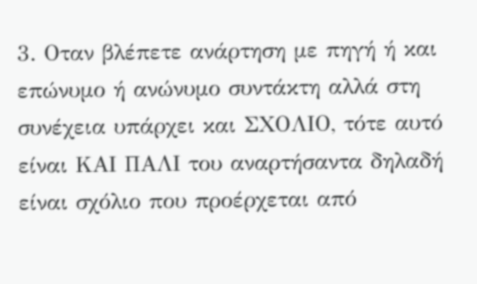3. Οταν βλέπετε ανάρτηση με πηγή ή και επώνυμο ή ανώνυμο συντάκτη αλλά στη συνέχεια υπάρχει και ΣΧΟΛΙΟ, τότε αυτό είναι ΚΑΙ ΠΑΛΙ του αναρτήσαντα δηλαδή είναι σχόλιο που προέρχεται από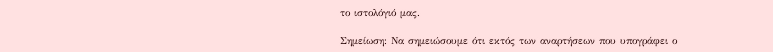το ιστολόγιό μας.

Σημείωση: Να σημειώσουμε ότι εκτός των αναρτήσεων που υπογράφει ο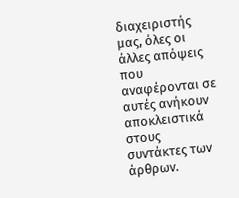διαχειριστής μας, όλες οι άλλες απόψεις που αναφέρονται σε αυτές ανήκουν αποκλειστικά στους συντάκτες των άρθρων.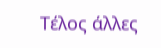Τέλος άλλες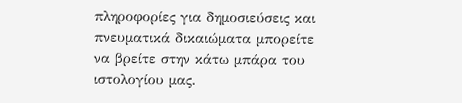πληροφορίες για δημοσιεύσεις και πνευματικά δικαιώματα μπορείτε να βρείτε στην κάτω μπάρα του ιστολογίου μας.